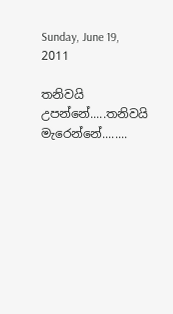Sunday, June 19, 2011

තනිවයි උපන්නේ.....තනිවයි මැරෙන්නේ........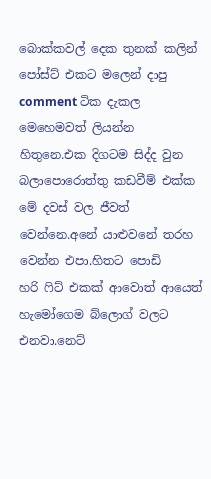බොක්කවල් දෙක තුනක් කලින් පෝස්ට් එකට මලෙන් දාපු comment ටික දැකල මෙහෙමවත් ලියන්න හිතුනෙ.එක දිගටම සිද්ද වුන බලාපොරොත්තු කඩවීම් එක්ක මේ දවස් වල ජීවත් වෙන්නෙ.අනේ යාළුවනේ තරහ වෙන්න එපා.හිතට පොඩි හරි ‍ෆිට් එකක් ආවොත් ආයෙත් හැමෝගෙම බ්ලොග් වලට එනවා.නෙට්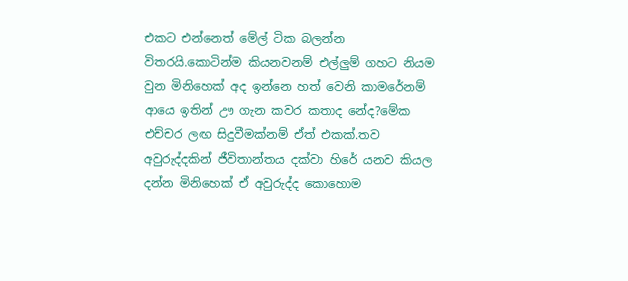එකට එන්නෙත් මේල් ටික බලන්න විතරයි.කොටින්ම කියනවනම් එල්ලුම් ගහට නියම වුන මිනිහෙක් අද ඉන්නෙ හත් වෙනි කාමරේනම් ආයෙ ඉතින් ඌ ගැන කවර කතාද නේද?මේක එච්චර ලඟ සිදුවීමක්නම් ඒත් එකක්.තව අවුරුද්දකින් ජීවිතාන්තය දක්වා හිරේ යනව කියල දන්න මිනිහෙක් ඒ අවුරුද්ද කොහොම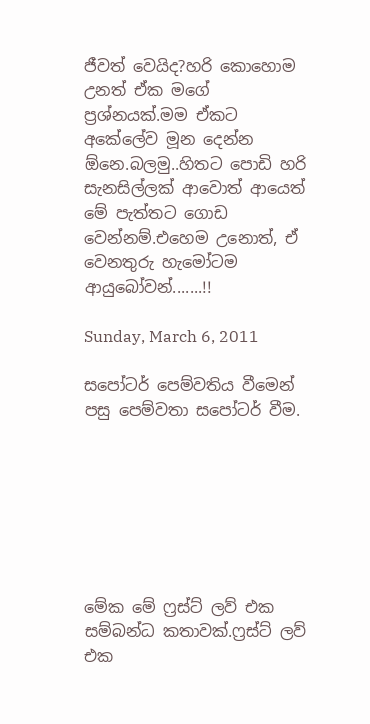ජීවත් වෙයිද?හරි කොහොම උනත් ඒක මගේ ප්‍රශ්නයක්.මම ඒකට අකේලේව මූන දෙන්න ඕනෙ.බලමු..හිතට පොඩි හරි සැනසිල්ලක් ආවොත් ආයෙත් මේ පැත්තට ගොඩ වෙන්නම්.එහෙම උනොත්, ඒ වෙනතුරු හැමෝටම ආයුබෝවන්.......!!

Sunday, March 6, 2011

සපෝටර් පෙම්වතිය වීමෙන් පසු පෙම්වතා සපෝටර් වීම.







මේක මේ ෆ්‍රස්ට් ලව් එක සම්බන්ධ කතාවක්.ෆ්‍රස්ට් ලව් එක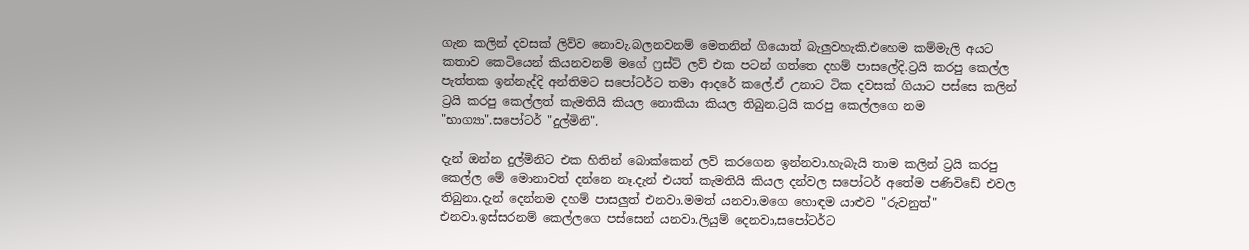ගැන කලින් දවසක් ලිව්ව නොවැ.බලනවනම් මෙතනින් ගියොත් බැලුවහැකි.එහෙම කම්මැලි අයට කතාව කෙටියෙන් කියනවනම් මගේ ෆ්‍රස්ට් ලව් එක පටන් ගත්තෙ දහම් පාසලේදි.ට්‍රයි කරපු කෙල්ල පැත්තක ඉන්නැද්දි අන්තිමට සපෝටර්ට තමා ආදරේ කලේ.ඒ උනාට ටික දවසක් ගියාට පස්සෙ කලින් ට්‍රයි කරපු කෙල්ලත් කැමතියි කියල නොකියා කියල තිබුන.ට්‍රයි කරපු කෙල්ලගෙ නම "භාග්‍යා".සපෝටර් "දුල්මිනි".

දැන් ඔන්න දුල්මිනිට එක හිතින් බොක්කෙන් ලව් කරගෙන ඉන්නවා.හැබැයි තාම කලින් ට්‍රයි කරපු කෙල්ල මේ මොනාවත් දන්නෙ නෑ.දැන් එයත් කැමතියි කියල දන්වල සපෝටර් අතේම පණිවිඩේ එවල තිබුනා.දැන් දෙන්නම දහම් පාසලුත් එනවා.මමත් යනවා.මගෙ හොඳම යාළුව "රුවනුත්" එනවා.ඉස්සරනම් කෙල්ලගෙ පස්සෙන් යනවා.ලියුම් දෙනවා,සපෝටර්ට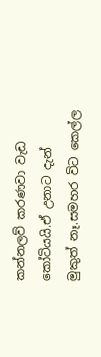කන්නලව් කරණවා වැඩ කෝටියයි.ඒ උනාට දැන් මුකුත් නෑ.සමහර විට කෙල්ල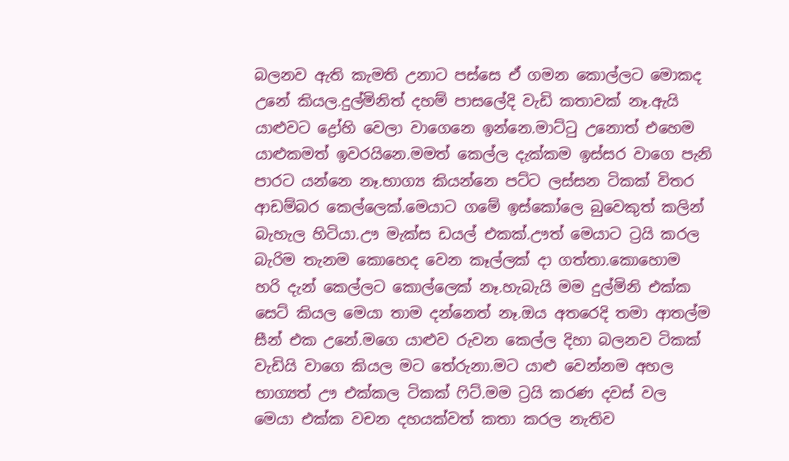බලනව ඇති කැමති උනාට පස්සෙ ඒ ගමන කොල්ලට මොකද උනේ කියල.දුල්මිනිත් දහම් පාසලේදි වැඩි කතාවක් නෑ.ඇයි යාළුවට ද්‍රෝහි වෙලා වාගෙනෙ ඉන්නෙ.මාට්‍ටු උනොත් එහෙම යාළුකමත් ඉවරයිනෙ.මමත් කෙල්ල දැක්කම ඉස්සර වාගෙ පැනි පාරට යන්නෙ නෑ.භාග්‍ය කියන්නෙ පට්ට ලස්සන ටිකක් විතර ආඩම්බර කෙල්ලෙක්.මෙයාට ගමේ ඉස්කෝලෙ බුවෙකුත් කලින් බැහැල හිටියා.ඌ මැක්ස ඩයල් එකක්.ඌත් මෙයාට ට්‍රයි කරල බැරිම තැනම කොහෙද වෙන කෑල්ලක් දා ගත්තා.කොහොම හරි දැන් කෙල්ලට කොල්ලෙක් නෑ.හැබැයි මම දුල්මිනි එක්ක සෙට් කියල මෙයා තාම දන්නෙත් නෑ.ඔය අතරෙදි තමා ආතල්ම සීන් එක උනේ.මගෙ යාළුව රුවන කෙල්ල දිහා බලනව ටිකක් වැඩියි වාගෙ කියල මට තේරුනා.මට යාළු වෙන්නම අහල භාග්‍යත් ඌ එක්කල ටිකක් ‍ෆිට්.මම ට්‍රයි කරණ දවස් වල මෙයා එක්ක වචන දහයක්වත් කතා කරල නැතිව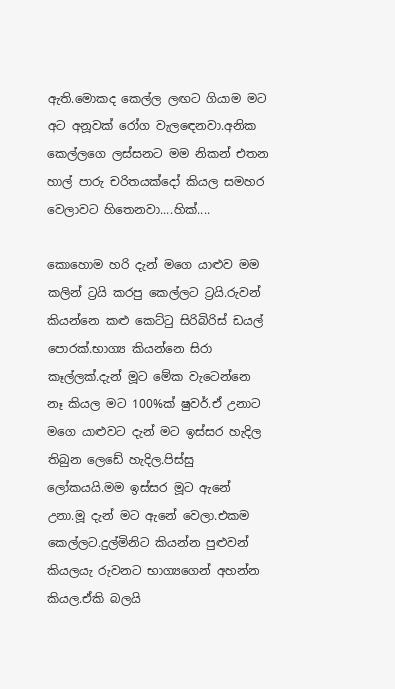ඇති.මොකද කෙල්ල ලඟට ගියාම මට අට අනූවක් රෝග වැල‍ඳෙනවා.අනික කෙල්ලගෙ ලස්සනට මම නිකන් එතන හාල් පාරු චරිතයක්දෝ කියල සමහර වෙලාවට හිතෙනවා....හික්....

කොහොම හරි දැන් මගෙ යාළුව මම කලින් ට්‍රයි කරපු කෙල්ලට ට්‍රයි.රුවන් කියන්නෙ කළු කෙට්‍ටු සිරිබිරිස් ඩයල් පොරක්.භාග්‍ය කියන්නෙ සිරා කෑල්ලක්.දැන් මූට මේක වැටෙන්නෙ නෑ කියල මට 100%ක් ෂුවර්.ඒ උනාට මගෙ යාළුවට දැන් මට ඉස්සර හැදිල තිබුන ලෙඩේ හැදිල.පිස්සු ලෝකයයි.මම ඉස්සර මූට ඇනේ උනා.මූ දැන් මට ඇනේ වෙලා.එකම කෙල්ලට.දුල්මිනිට කියන්න පුළුවන් කියලයැ රුවනට භාග්‍යගෙන් අහන්න කියල.ඒකි බලයි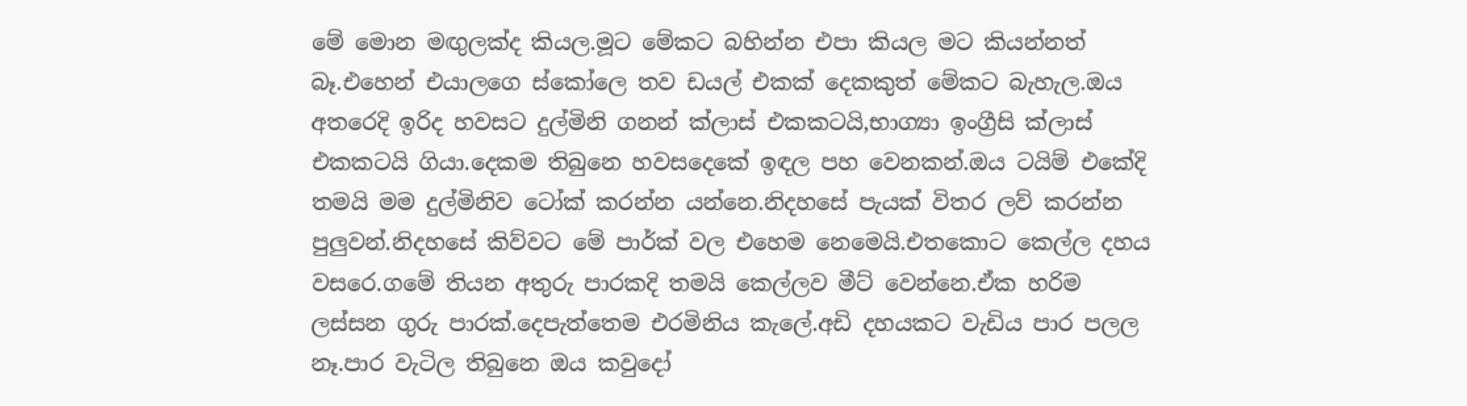මේ මොන මඟුලක්ද කියල.මූට මේකට බහින්න එපා කියල මට කියන්නත් බෑ.එහෙන් එයාලගෙ ස්කෝලෙ තව ඩයල් එකක් දෙකකුත් මේකට බැහැල.ඔය අතරෙදි ඉරිද හවසට දුල්මිනි ගනන් ක්ලාස් එකකටයි,භාග්‍යා ඉංග්‍රීසි ක්ලාස් එකකටයි ගියා.දෙකම තිබුනෙ හවසදෙකේ ඉඳල පහ වෙනකන්.ඔය ටයිම් එකේදි තමයි මම දුල්මිනිව ටෝක් කරන්න යන්නෙ.නිදහසේ පැයක් විතර ලව් කරන්න පුලුවන්.නිදහසේ කිව්වට මේ පාර්ක් වල එහෙම නෙමෙයි.එතකොට කෙල්ල දහය වසරෙ.ගමේ තියන අතුරු පාරකදි තමයි කෙල්ලව මීට් වෙන්නෙ.ඒක හරිම ලස්සන ගුරු පාරක්.දෙපැත්තෙම එරමිනිය කැලේ.අඩි දහයකට වැඩිය පාර පලල නෑ.පාර වැටිල තිබුනෙ ඔය කවුදෝ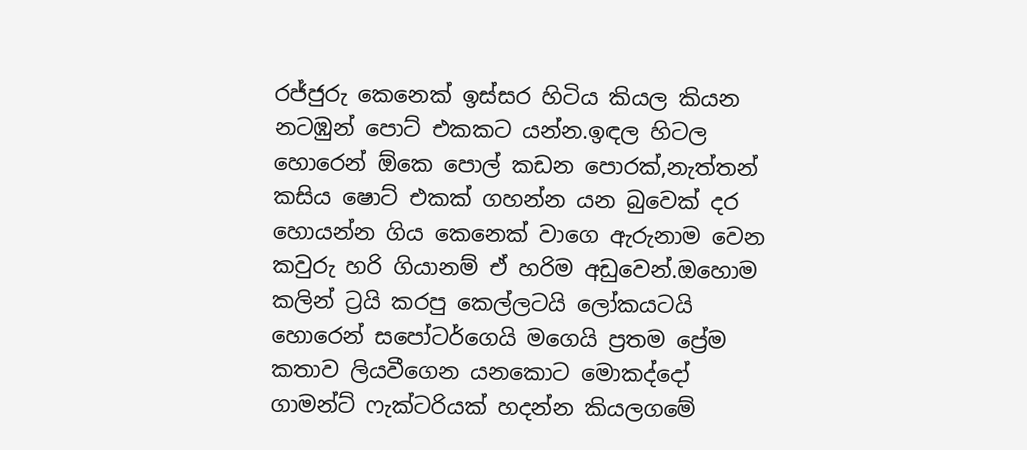රජ්ජුරු කෙනෙක් ඉස්සර හිටිය කියල කියන නටඹුන් පොට් එකකට යන්න.ඉඳල හිටල හොරෙන් ඕකෙ පොල් කඩන පොරක්,නැත්තන් කසිය ෂොට් එකක් ගහන්න යන බුවෙක් දර හොයන්න ගිය කෙනෙක් වාගෙ ඇරුනාම වෙන කවුරු හරි ගියානම් ඒ හරිම අඩුවෙන්.ඔහොම කලින් ට්‍රයි කරපු කෙල්ලටයි ලෝකයටයි හොරෙන් සපෝටර්ගෙයි මගෙයි ප්‍රතම ප්‍රේම කතාව ලියවීගෙන යනකොට මොකද්දෝ ගාමන්ට් ෆැක්ටරියක් හදන්න කියලගමේ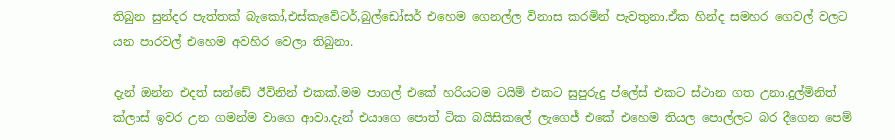තිබුන සුන්දර පැත්තක් බැකෝ,එස්කැවේටර්,බුල්ඩෝසර් එහෙම ගෙනල්ල විනාස කරමින් පැවතුනා.ඒක හින්ද සමහර ගෙවල් වලට යන පාරවල් එහෙම අවහිර වෙලා තිබුනා.

දැන් ඔන්න එදත් සන්ඩේ ඊවිනින් එකක්.මම පාගල් එකේ හරියටම ටයිම් එකට සුපුරුදු ප්ලේස් එකට ස්ථාන ගත උනා.දුල්මිනිත් ක්ලාස් ඉවර උන ගමන්ම වාගෙ ආවා.දැන් එයාගෙ පොත් ටික බයිසිකලේ ලැගෙජ් එකේ එහෙම තියල පොල්ලට බර දීගෙන පෙම්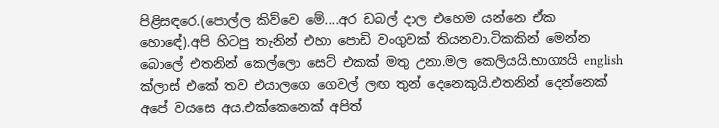පිළිසඳරෙ.(පොල්ල කිව්වෙ මේ....අර ඩබල් දාල එහෙම යන්නෙ ඒක හොඳේ).අපි හිටපු තැනින් එහා පොඩි වංගුවක් තියනවා.ටිකකින් මෙන්න බොලේ එතනින් කෙල්ලො සෙට් එකක් මතු උනා.මල කෙලියයි.භාග්‍යයි english ක්ලාස් එකේ තව එයාලගෙ ගෙවල් ලඟ තුන් දෙනෙකුයි.එතනින් දෙන්නෙක් අපේ වයසෙ අය.එක්කෙනෙක් අපිත්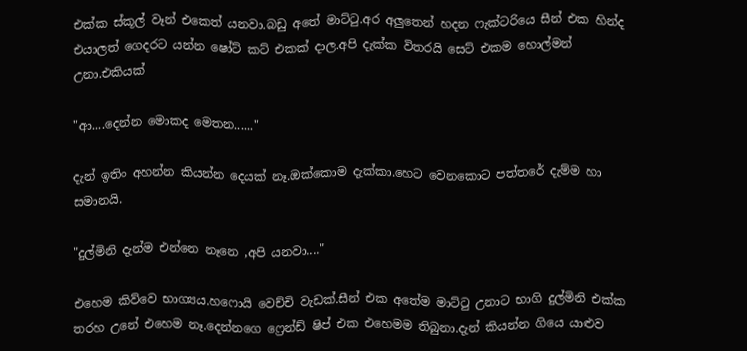එක්ක ස්කූල් වෑන් එකෙත් යනවා.බඩු අතේ මාට්‍ටු.අර අලුතෙන් හදන ෆැක්ටරියෙ සීන් එක හින්ද එයාලත් ගෙදරට යන්න ෂෝට් කට් එකක් දාල.අපි දැක්ක විතරයි සෙට් එකම හොල්මන් උනා.එකියක්

"ආ....දෙන්න මොකද මෙතන......"

දැන් ඉතිං අහන්න කියන්න දෙයක් නෑ.ඔක්කොම දැක්කා.හෙට වෙනකොට පත්තරේ දැම්ම හා සමානයි.

"දුල්මිනි දැන්ම එන්නෙ නෑනෙ ,අපි යනවා...."

එහෙම කිව්වෙ භාග්‍යය.හෆොයි වෙච්චි වැඩක්.සීන් එක අතේම මාට්‍ටු උනාට භාගි දුල්මිනි එක්ක තරහ උනේ එහෙම නෑ.දෙන්නගෙ ෆ්‍රෙන්ඩ් ෂිප් එක එහෙමම තිබුනා.දැන් කියන්න ගියෙ යාළුව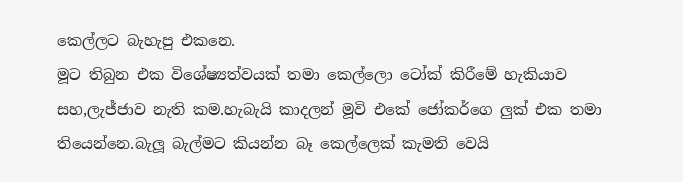කෙල්ලට බැහැපු එකනෙ.
මූට තිබුන එක විශේෂ්‍යත්වයක් තමා කෙල්ලො ටෝක් කිරීමේ හැකියාව සහ,ලැජ්ජාව නැති කම.හැබැයි කාදලන් මූවි එකේ ජෝකර්ගෙ ලුක් එක තමා තියෙන්නෙ.බැලූ බැල්මට කියන්න බෑ කෙල්ලෙක් කැමති වෙයි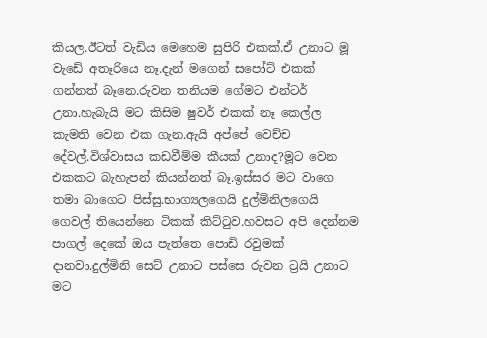කියල.ඊටත් වැඩිය මෙහෙම සුපිරි එකක්.ඒ උනාට මූ වැඩේ අතෑරියෙ නෑ.දැන් මගෙන් සපෝට් එකක් ගන්නත් බෑනෙ.රුවන තනියම ගේමට එන්ටර් උනා.හැබැයි මට කිසිම ෂුවර් එකක් නෑ කෙල්ල කැමති වෙන එක ගැන.ඇයි අප්පේ වෙච්ච දේවල්.විශ්වාසය කඩවීම්ම කීයක් උනාද?මූට වෙන එකකට බැහැපන් කියන්නත් බෑ.ඉස්සර මට වාගෙ තමා බාගෙට පිස්සු.භාග්‍යලගෙයි දුල්මිනිලගෙයි ගෙවල් තියෙන්නෙ ටිකක් කිට්‍ටුව.හවසට අපි දෙන්නම පාගල් දෙකේ ඔය පැත්තෙ පොඩි රවුමක් දානවා.දුල්මිනි සෙට් උනාට පස්සෙ රුවන ට්‍රයි උනාට මට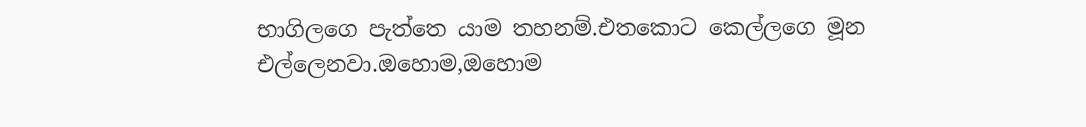භාගිලගෙ පැත්තෙ යාම තහනම්.එතකොට කෙල්ලගෙ මූන එල්ලෙනවා.ඔහොම,ඔහොම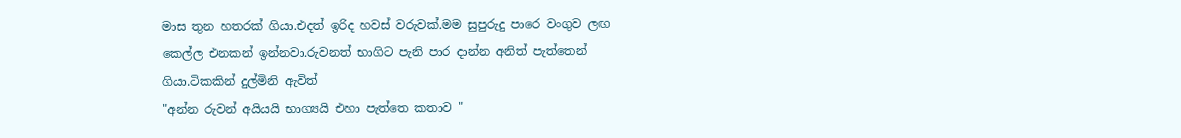මාස තුන හතරක් ගියා.එදත් ඉරිද හවස් වරුවක්.මම සුපුරුදු පාරෙ වංගුව ලඟ කෙල්ල එනකන් ඉන්නවා.රුවනත් භාගිට පැනි පාර දාන්න අනිත් පැත්තෙන් ගියා.ටිකකින් දුල්මිනි ඇවිත්
"අන්න රුවන් අයියයි භාග්‍යයි එහා පැත්තෙ කතාව "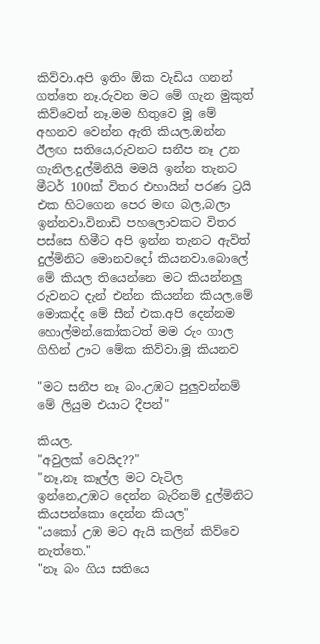කිව්වා.අපි ඉතිං ඕක වැඩිය ගනන් ගත්තෙ නෑ.රුවන මට මේ ගැන මුකුත් කිව්වෙත් නෑ.මම හිතුවෙ මූ මේ අහනව වෙන්න ඇති කියල.ඔන්න ඊලඟ සතියෙ,රුවනට සනීප නෑ උන ගැනිල.දුල්මිනියි මමයි ඉන්න තැනට මීටර් 100ක් විතර එහායින් පරණ ට්‍රයි එක හිටගෙන පෙර මඟ බල,බලා ඉන්නවා.විනාඩි පහලොවකට විතර පස්සෙ හිමීට අපි ඉන්න තැනට ඇවිත් දුල්මිනිට මොනවදෝ කියනවා.බොලේ මේ කියල තියෙන්නෙ මට කියන්නලු රුවනට දැන් එන්න කියන්න කියල.මේ මොකද්ද මේ සීන් එක.අපි දෙන්නම හොල්මන්.කෝකටත් මම රුං ගාල ගිහින් ඌට මේක කිව්වා.මූ කියනව

"මට සනීප නෑ බං.උඹට පුලුවන්නම් මේ ලියුම එයාට දීපන්"

කියල.
"අවුලක් වෙයිද??"
"නෑ,නෑ කෑල්ල මට වැටිල ඉන්නෙ,උඹට දෙන්න බැරිනම් දුල්මිනිට කියපන්කො දෙන්න කියල"
"යකෝ උඹ මට ඇයි කලින් කිව්වෙ නැත්තෙ."
"නෑ බං ගිය සතියෙ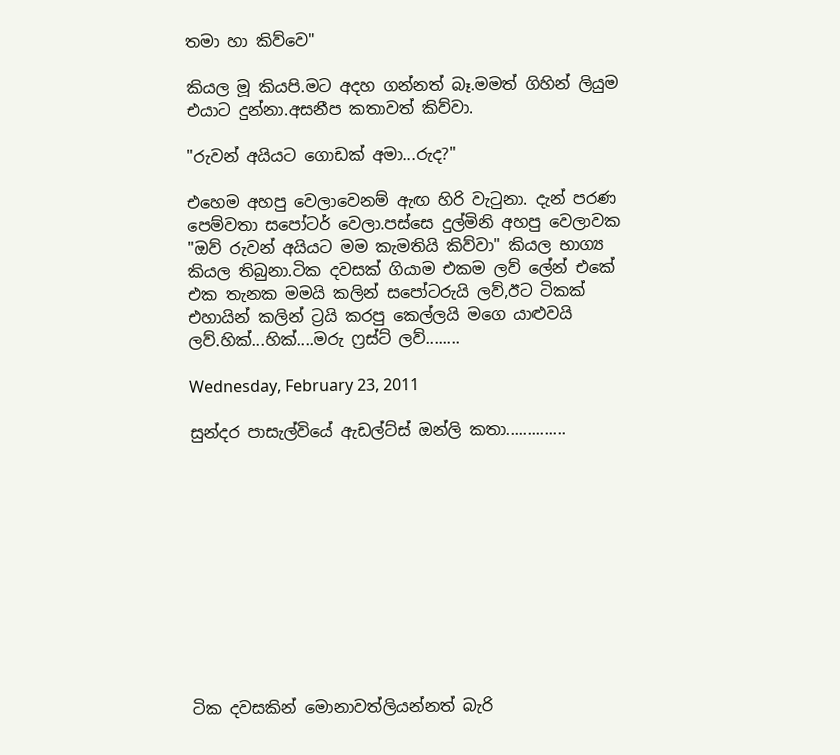තමා හා කිව්වෙ"

කියල මූ කියපි.මට අදහ ගන්නත් බෑ.මමත් ගිහින් ලියුම එයාට දුන්නා.අසනීප කතාවත් කිව්වා.

"රුවන් අයියට ගොඩක් අමා...රුද?"

එහෙම අහපු වෙලාවෙනම් ඇඟ හිරි වැ‍ටුනා. දැන් පරණ පෙම්වතා සපෝටර් වෙලා.පස්සෙ දුල්මිනි අහපු වෙලාවක "ඔව් රුවන් අයියට මම කැමතියි කිව්වා" කියල භාග්‍ය කියල තිබුනා.ටික දවසක් ගියාම එකම ලව් ලේන් එකේ එක තැනක මමයි කලින් සපෝටරුයි ලව්,ඊට ටිකක් එහායින් කලින් ට්‍රයි කරපු කෙල්ලයි මගෙ යාළුවයි ලව්.හික්...හික්....මරු ෆ්‍රස්ට් ලව්........

Wednesday, February 23, 2011

සුන්දර පාසැල්වියේ ඇඩල්ට්ස් ඔන්ලි කතා..............











ටික දවසකින් මොනාවත්ලියන්නත් බැරි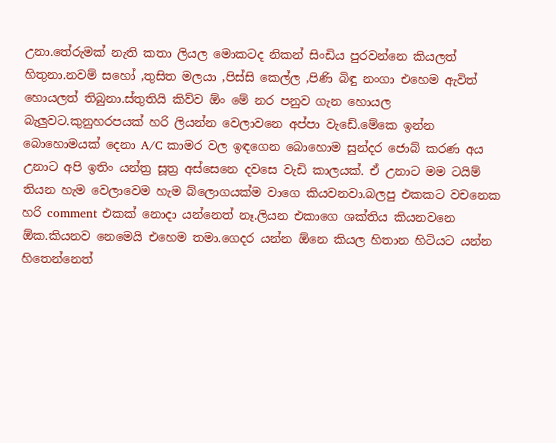උනා.තේරුමක් නැති කතා ලියල මොකටද නිකන් සිංඩිය පුරවන්නෙ කියලත් හිතුනා.නවම් සහෝ ,තුසිත මලයා ,පිස්සි කෙල්ල ,පිණි බිඳු නංගා එහෙම ඇවිත් හොයලත් තිබුනා.ස්තුතියි කිව්ව ඕං මේ නර පනුව ගැන හොයල බැලුවට.කුනුහරපයක් හරි ලියන්න වෙලාවනෙ අප්පා වැඩේ.මේකෙ ඉන්න බොහොමයක් දෙනා A/C කාමර වල ඉඳගෙන බොහොම සුන්දර ජොබ් කරණ අය උනාට අපි ඉතිං යන්ත්‍ර සූත්‍ර අස්සෙනෙ දවසෙ වැඩි කාලයක්. ඒ උනාට මම ටයිම් තියන හැම වෙලාවෙම හැම බ්ලොගයක්ම වාගෙ කියවනවා.බලපු එකකට වචනෙක හරි comment එකක් නොදා යන්නෙත් නෑ.ලියන එකාගෙ ශක්තිය කියනවනෙ ඕක.කියනව නෙමෙයි එහෙම තමා.ගෙදර යන්න ඕනෙ කියල හිතාන හිටියට යන්න හිතෙන්නෙත්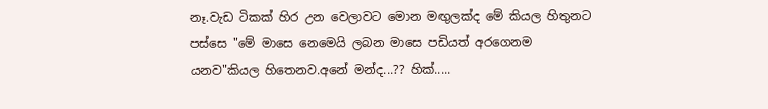නෑ.වැඩ ටිකක් හිර උන වෙලාවට මොන මඟුලක්ද මේ කියල හිතුනට පස්සෙ "මේ මාසෙ නෙමෙයි ලබන මාසෙ පඩියත් අරගෙනම යනව"කියල හිතෙනව.අනේ මන්ද...?? හික්.....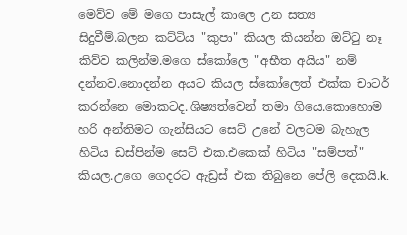මෙව්ව මේ මගෙ පාසැල් කාලෙ උන සත්‍ය සිදුවීම්.බලන කට්ටිය "කුපා" කියල කියන්න ඔට්‍ටු නෑ කිව්ව කලින්ම.මගෙ ස්කෝලෙ "අභීත අයිය" නම් දන්නව.නොදන්න අයට කියල ස්කෝලෙත් එක්ක චාටර් කරන්නෙ මොකටද.ශිෂ්‍යත්වෙන් තමා ගියෙ.කොහොම හරි අන්තිමට ගැන්සියට සෙට් උනේ වලටම බැහැල හිටිය ඩස්පින්ම සෙට් එක.එකෙක් හිටිය "සම්පත්" කියල.උගෙ ගෙදරට ඇඩ්‍රස් එක තිබුනෙ පේලි දෙකයි.k.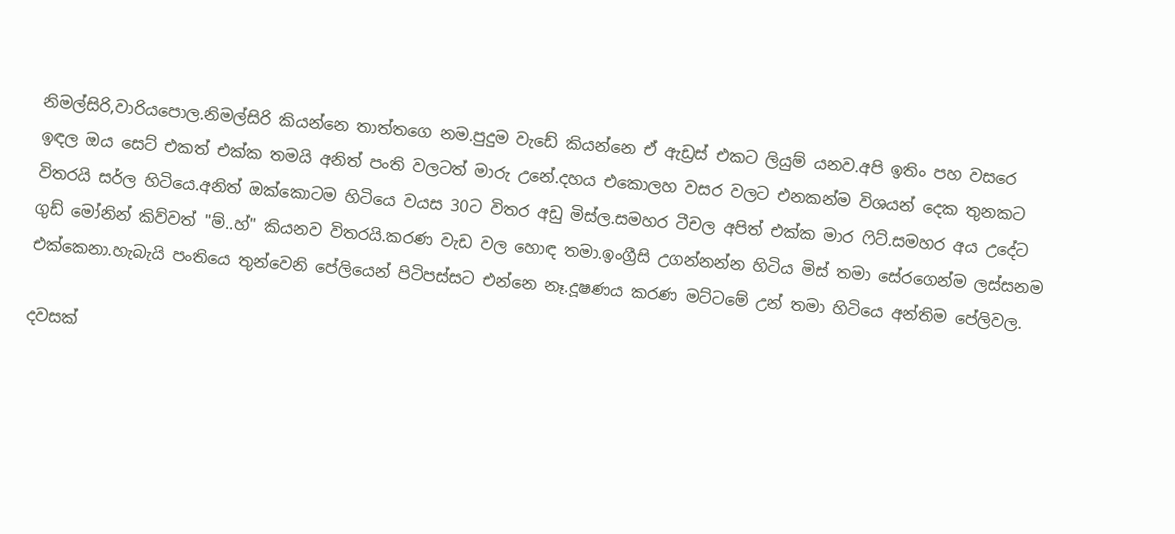නිමල්සිරි,වාරියපොල.නිමල්සිරි කියන්නෙ තාත්තගෙ නම.පුදුම වැඩේ කියන්නෙ ඒ ඇඩ්‍රස් එකට ලියුම් යනව.අපි ඉතිං පහ වසරෙ ඉඳල ඔය සෙට් එකත් එක්ක තමයි අනිත් පංති වලටත් මාරු උනේ.දහය එකොලහ වසර වලට එනකන්ම විශයන් දෙක තුනකට විතරයි සර්ල හිටියෙ.අනිත් ඔක්කොටම හිටියෙ වයස 30ට විතර අඩු මිස්ල.සමහර ටීචල අපිත් එක්ක මාර ‍ෆිට්.සමහර අය උදේට ගුඩ් මෝනින් කිව්වත් "ම්..හ්" කියනව විතරයි.කරණ වැඩ වල හොඳ තමා.ඉංග්‍රීසි උගන්නන්න හිටිය මිස් තමා සේරගෙන්ම ලස්සනම එක්කෙනා.හැබැයි පංතියෙ තුන්වෙනි පේලියෙන් පිටිපස්සට එන්නෙ නෑ.දූෂණය කරණ මට්ටමේ උන් තමා හිටියෙ අන්තිම පේලිවල.

දවසක්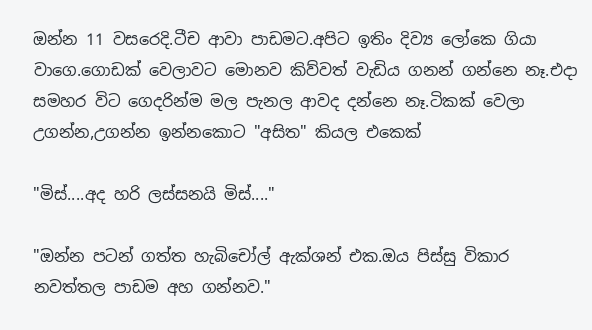ඔන්න 11 වසරෙදි.ටීච ආවා පාඩමට.අපිට ඉතිං දිව්‍ය ලෝකෙ ගියා වාගෙ.ගොඩක් වෙලාවට මොනව කිව්වත් වැඩිය ගනන් ගන්නෙ නෑ.එදා සමහර විට ගෙදරින්ම මල පැනල ආවද දන්නෙ නෑ.ටිකක් වෙලා උගන්න,උගන්න ඉන්නකොට "අසිත" කියල එකෙක්

"මිස්....අද හරි ලස්සනයි මිස්...."

"ඔන්න පටන් ගත්ත හැබිචෝල් ඇක්ශන් එක.ඔය පිස්සු විකාර නවත්තල පාඩම අහ ගන්නව."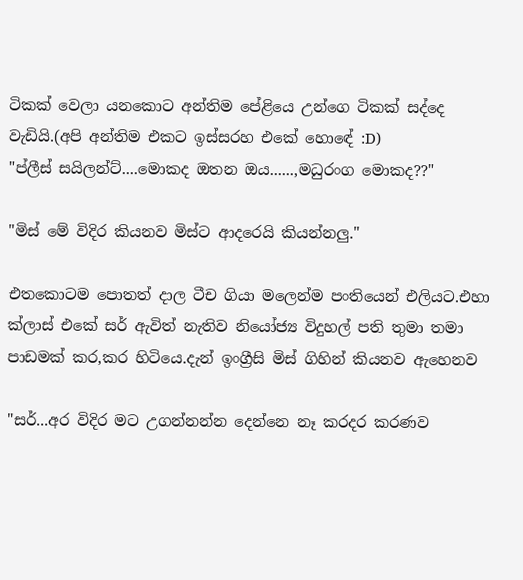ටිකක් වෙලා යනකොට අන්තිම පේළියෙ උන්ගෙ ටිකක් සද්දෙ වැඩියි.(අපි අන්තිම එකට ඉස්සරහ එකේ හොඳේ :D)
"ප්ලීස් සයිලන්ට්....මොකද ඔතන ඔය......,මධුරංග මොකද??"

"මිස් මේ විදිර කියනව මිස්ට ආදරෙයි කියන්නලු."

එතකොටම පොතත් දාල ටීච ගියා මලෙන්ම පංතියෙන් එලියට.එහා ක්ලාස් එකේ සර් ඇවිත් නැතිව නියෝජ්‍ය විදුහල් පති තුමා තමා පාඩමක් කර,කර හිටියෙ.දැන් ඉංග්‍රීසි මිස් ගිහින් කියනව ඇහෙනව

"සර්...අර විදිර මට උගන්නන්න දෙන්නෙ නෑ කරදර කරණව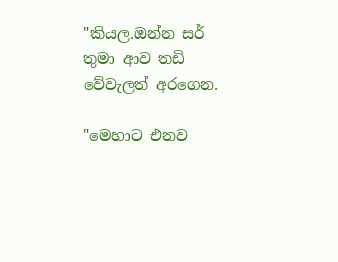"කියල.ඔන්න සර් තුමා ආව තඩි වේවැලත් අරගෙන.

"මෙහාට එනව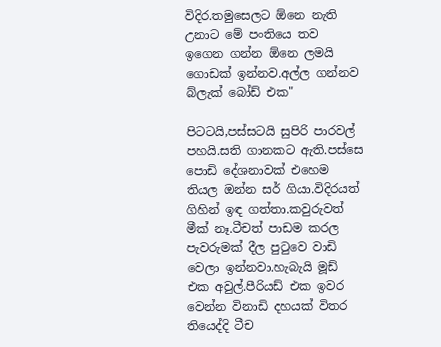විදිර.තමුසෙලට ඕනෙ නැති උනාට මේ පංතියෙ තව ඉගෙන ගන්න ඕනෙ ලමයි ගොඩක් ඉන්නව.අල්ල ගන්නව බ්ලැක් බෝඩ් එක"

පිටටයි,පස්සටයි සුපිරි පාරවල් පහයි.සති ගානකට ඇති.පස්සෙ පොඩි දේශනාවක් එහෙම තියල ඔන්න සර් ගියා.විදිරයත් ගිහින් ඉඳ ගත්තා.කවුරුවත් මීක් නෑ.ටීචත් පාඩම කරල පැවරුමක් දීල පු‍ටුවෙ වාඩි වෙලා ඉන්නවා.හැබැයි මූඩ් එක අවුල්.පීරියඩ් එක ඉවර වෙන්න විනාඩි දහයක් විතර තියෙද්දි ටීච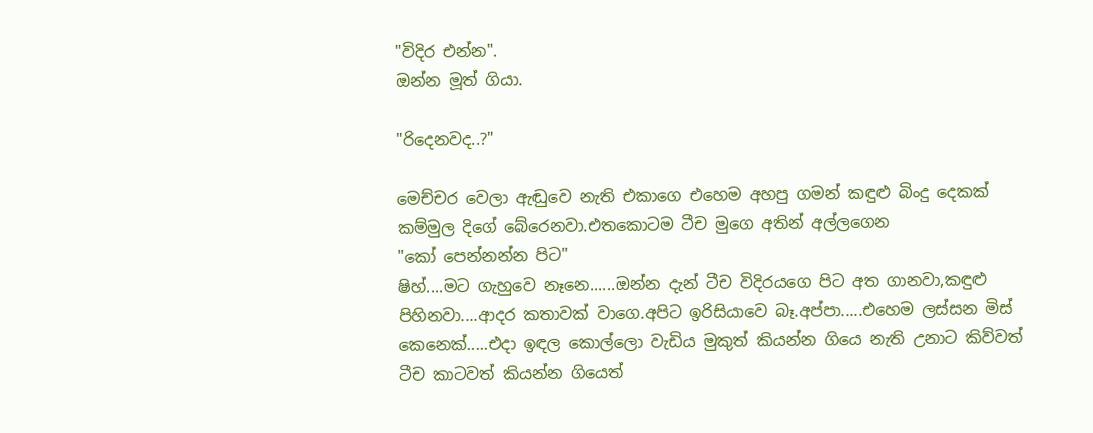"විදිර එන්න".
ඔන්න මූත් ගියා.

"රිදෙනවද..?"

මෙච්චර වෙලා ඇඬුවෙ නැති එකාගෙ එහෙම අහපු ගමන් කඳුළු බිංදු දෙකක් කම්මුල දිගේ බේරෙනවා.එතකොටම ටීච මුගෙ අතින් අල්ලගෙන
"කෝ පෙන්නන්න පිට"
ෂිහ්....මට ගැහුවෙ නෑනෙ......ඔන්න දැන් ටීච විදිරයගෙ පිට අත ගානවා,කඳුළු පිහිනවා....ආදර කතාවක් වාගෙ.අපිට ඉරිසියාවෙ බෑ.අප්පා.....එහෙම ලස්සන මිස් කෙනෙක්.....එදා ඉඳල කොල්ලො වැඩිය මුකුත් කියන්න ගියෙ නැති උනාට කිව්වත් ටීච කාටවත් කියන්න ගියෙත්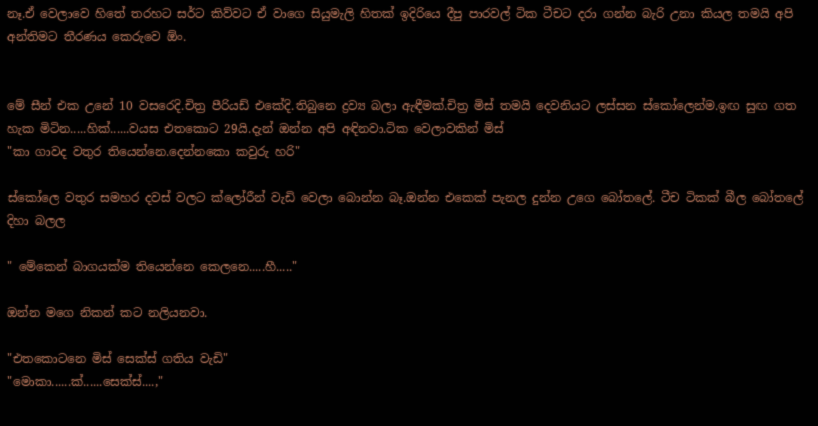නෑ.ඒ වෙලාවෙ හිතේ තරහට සර්ට කිව්වට ඒ වාගෙ සියුමැලි හිතක් ඉදිරියෙ දීපු පාරවල් ටික ටීචට දරා ගන්න බැරි උනා කියල තමයි අපි අන්තිමට තීරණය කෙරුවෙ ඕං.


මේ සීන් එක උනේ 10 වසරෙදි.චිත්‍ර පීරියඩ් එකේදි.තිබුනෙ ද්‍රව්‍ය බලා ඇඳීමක්.චිත්‍ර මිස් තමයි දෙවනියට ලස්සන ස්කෝලෙන්ම.ඉඟ සුඟ ගත හැක මිටින.....හික්......වයස එතකොට 29යි.දැන් ඔන්න අපි අඳිනවා.ටික වෙලාවකින් මිස්
"කා ගාවද වතුර තියෙන්නෙ.දෙන්නකො කවුරු හරි"

ස්කෝලෙ වතුර සමහර දවස් වලට ක්ලෝරීන් වැඩි වෙලා බොන්න බෑ.ඔන්න එකෙක් පැනල දුන්න උගෙ බෝතලේ. ටීච ටිකක් බීල බෝතලේ දිහා බලල

" මේකෙන් බාගයක්ම තියෙන්නෙ කෙලනෙ.....හී....."

ඔන්න මගෙ නිකන් කට නලියනවා.

"එතකොටනෙ මිස් සෙක්ස් ගතිය වැඩි"
"මොකා......ක්......සෙක්ස්....,"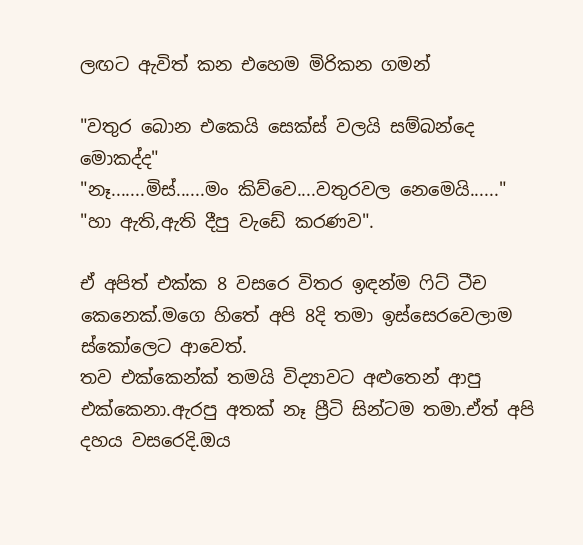ලඟට ඇවිත් කන එහෙම මිරිකන ගමන්

"වතුර බොන එකෙයි සෙක්ස් වලයි සම්බන්දෙ මොකද්ද"
"නෑ.......මිස්......මං කිව්වෙ....වතුරවල නෙමෙයි......"
"හා ඇති,ඇති දීපු වැඩේ කරණව".

ඒ අපිත් එක්ක 8 වසරෙ විතර ඉඳන්ම ‍ෆිට් ටීච කෙනෙක්.මගෙ හිතේ අපි 8දි තමා ඉස්සෙරවෙලාම ස්කෝලෙට ආවෙත්.
තව එක්කෙන්ක් තමයි විද්‍යාවට අළුතෙන් ආපු එක්කෙනා.ඇරපු අතක් නෑ ප්‍රීටි සින්ටම තමා.ඒත් අපි දහය වසරෙදි.ඔය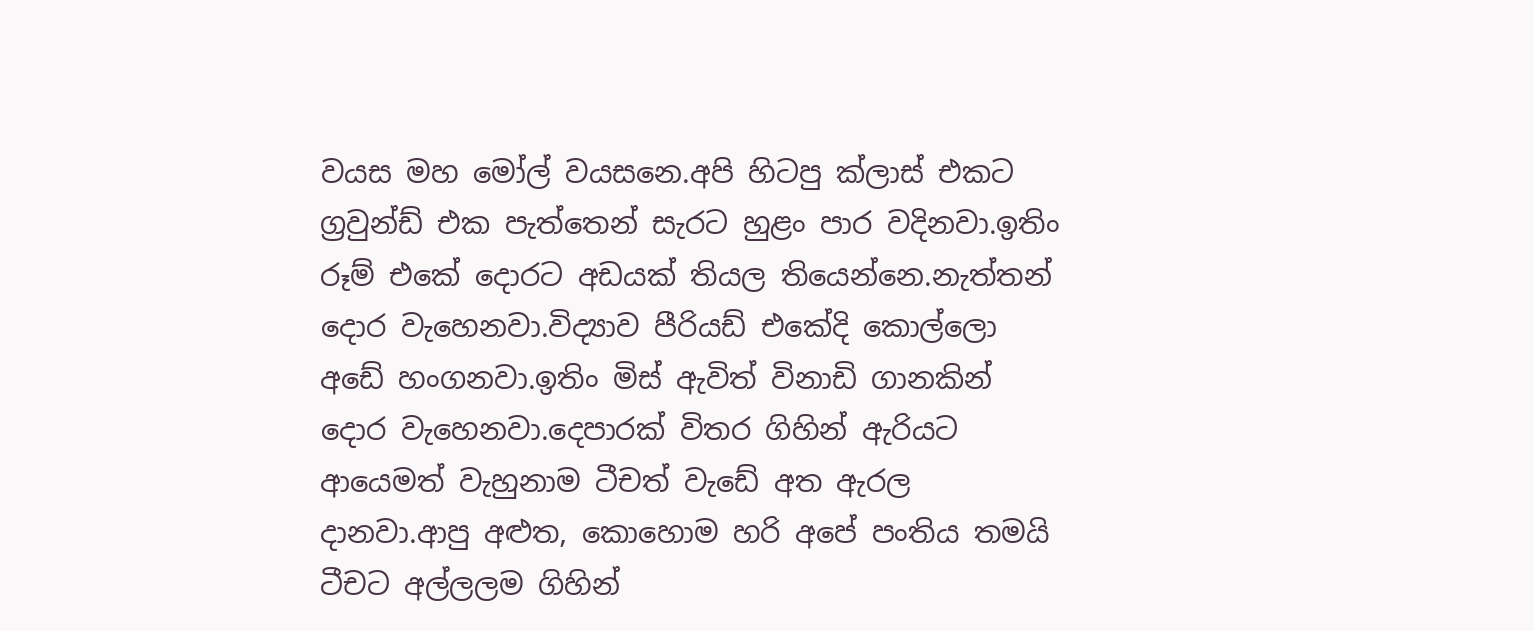වයස මහ මෝල් වයසනෙ.අපි හිටපු ක්ලාස් එකට ග්‍රවුන්ඩ් එක පැත්තෙන් සැරට හුළං පාර වදිනවා.ඉතිං රූම් එකේ දොරට අඩයක් තියල තියෙන්නෙ.නැත්තන් දොර වැහෙනවා.විද්‍යාව පීරියඩ් එකේදි කොල්ලො අඩේ හංගනවා.ඉතිං මිස් ඇවිත් විනාඩි ගානකින් දොර වැහෙනවා.දෙපාරක් විතර ගිහින් ඇරියට ආයෙමත් වැහුනාම ටීචත් වැඩේ අත ඇරල දානවා.ආපු අළුත, කොහොම හරි අපේ පංතිය තමයි ටීචට අල්ලලම ගිහින්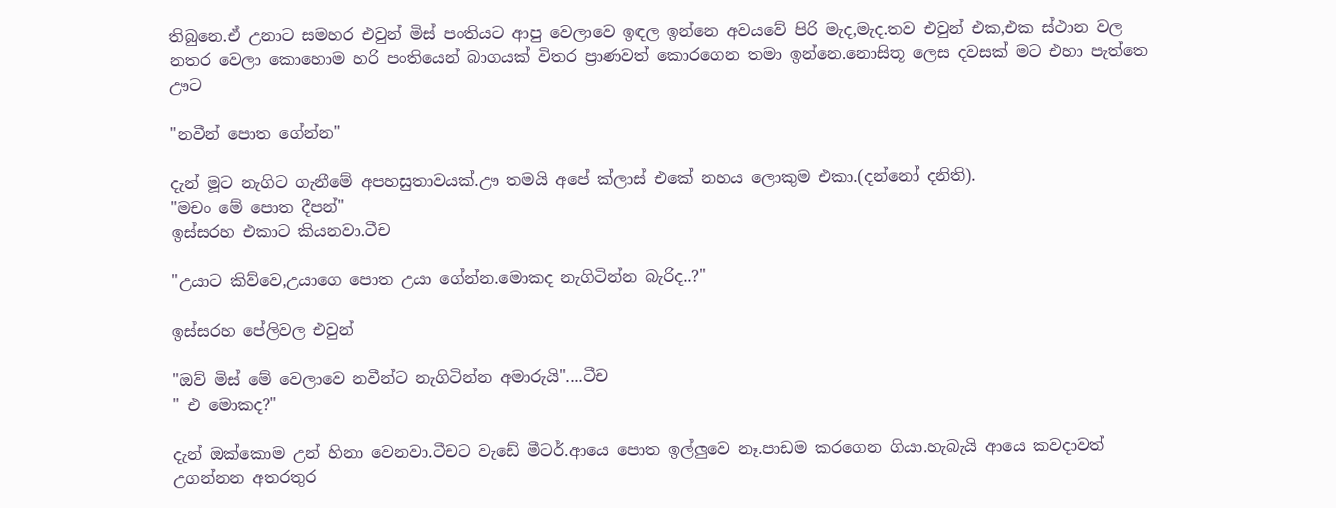තිබුනෙ.ඒ උනාට සමහර එවුන් මිස් පංතියට ආපු වෙලාවෙ ඉඳල ඉන්නෙ අවයවේ පිරි මැද,මැද.තව එවුන් එක,එක ස්ථාන වල නතර වෙලා කොහොම හරි පංතියෙන් බාගයක් විතර ප්‍රාණවත් කොරගෙන තමා ඉන්නෙ.නොසිතූ ලෙස දවසක් මට එහා පැත්තෙ ඌට

"නවීන් පොත ගේන්න"

දැන් මූට නැගිට ගැනීමේ අපහසුතාවයක්.ඌ තමයි අපේ ක්ලාස් එකේ නහය ලොකුම එකා.(දන්නෝ දනිති).
"මචං මේ පොත දීපන්"
ඉස්සරහ එකාට කියනවා.ටීච

"උයාට කිව්වෙ,උයාගෙ පොත උයා ගේන්න.මොකද නැගිටින්න බැරිද..?"

ඉස්සරහ පේලිවල එවුන්

"ඔව් මිස් මේ වෙලාවෙ නවීන්ට නැගිටින්න අමාරුයි"....ටීච
" එ මොකද?"

දැන් ඔක්කොම උන් හිනා වෙනවා.ටීචට වැඩේ මීටර්.ආයෙ පොත ඉල්ලුවෙ නෑ.පාඩම කරගෙන ගියා.හැබැයි ආයෙ කවදාවත් උගන්නන අතරතුර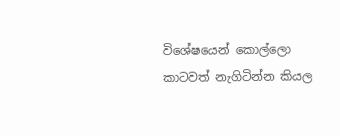විශේෂයෙන් කොල්ලො කාටවත් නැගිටින්න කියල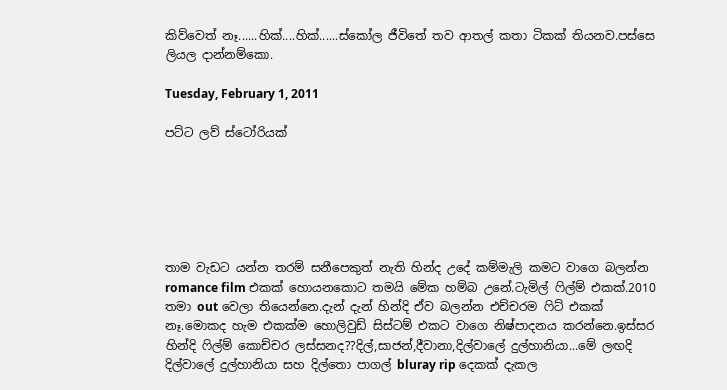කිව්වෙත් නෑ......හික්....හික්......ස්කෝල ජීවිතේ තව ආතල් කතා ටිකක් තියනව.පස්සෙ ලියල දාන්නම්කො.

Tuesday, February 1, 2011

පට්ට ලව් ස්ටෝරියක්






තාම වැඩට යන්න තරම් සනීපෙකුත් නැති හින්ද උදේ කම්මැලි කමට වාගෙ බලන්න romance film එකක් හොයනකොට තමයි මේක හම්බ උනේ.ටැමිල් ‍ෆිල්ම් එකක්.2010 තමා out වෙලා තියෙන්නෙ.දැන් දැන් හින්දි ඒව බලන්න එච්චරම ‍ෆිට් එකක් නෑ.මොකද හැම එකක්ම හොලිවුඩ් සිස්ටම් එකට වාගෙ නිෂ්පාදනය කරන්නෙ.ඉස්සර හින්දි ‍ෆිල්ම් කොච්චර ලස්සනද??දිල්,සාජන්,දීවානා,දිල්වාලේ දුල්හානියා...මේ ලඟදි දිල්වාලේ දුල්හානියා සහ දිල්තො පාගල් bluray rip දෙකක් දැකල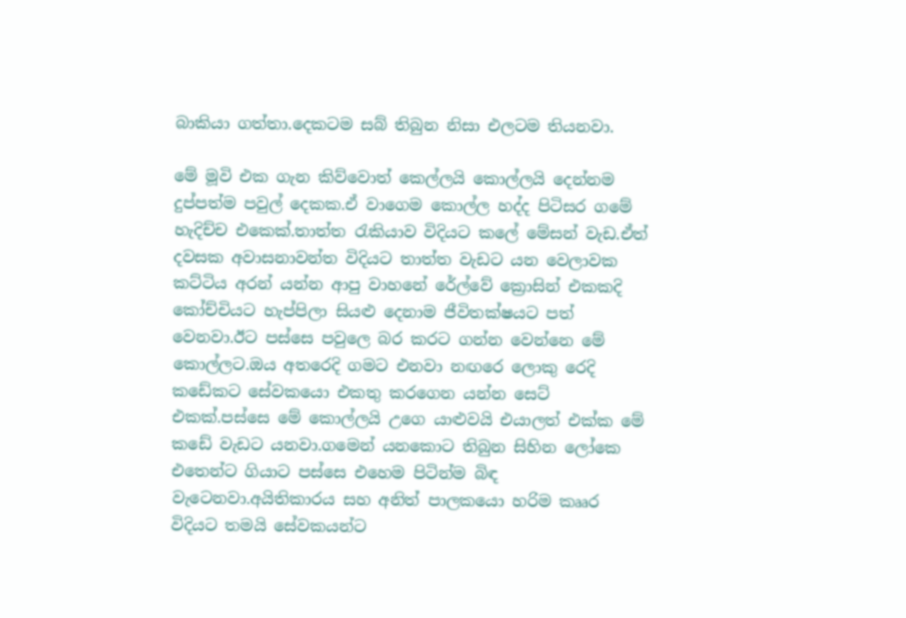බාකියා ගත්තා.දෙකටම සබ් තිබුන නිසා එලටම තියනවා.

මේ මූවි එක ගැන කිව්වොත් කෙල්ලයි කොල්ලයි දෙන්නම දුප්පත්ම පවුල් දෙකක.ඒ වාගෙම කොල්ල හද්ද පිටිසර ගමේ හැදිච්ච එකෙක්.තාත්ත ‍රැකියාව විදියට කලේ මේසන් වැඩ.ඒත් දවසක අවාසනාවන්ත විදියට තාත්ත වැඩට යන වෙලාවක කට්ටිය අරන් යන්න ආපු වාහනේ රේල්වේ ක්‍රොසින් එකකදි කෝච්චියට හැප්පිලා සියළු දෙනාම ජීවිතක්ෂයට පත් වෙනවා.ඊට පස්සෙ පවුලෙ බර කරට ගන්න වෙන්නෙ මේ කොල්ලට.ඔය අතරෙදි ගමට එනවා නඟරෙ ලොකු රෙදි කඩේකට සේවකයො එකතු කරගෙන යන්න සෙට් එකක්.පස්සෙ මේ කොල්ලයි උගෙ යාළුවයි එයාලත් එක්ක මේ කඩේ වැඩට යනවා.ගමෙන් යනකොට තිබුන සිහින ලෝකෙ එතෙන්ට ගියාට පස්සෙ එහෙම පිටින්ම බිඳ වැටෙනවා.අයිතිකාරය සහ අනිත් පාලකයො හරිම කෲර විදියට තමයි සේවකයන්ට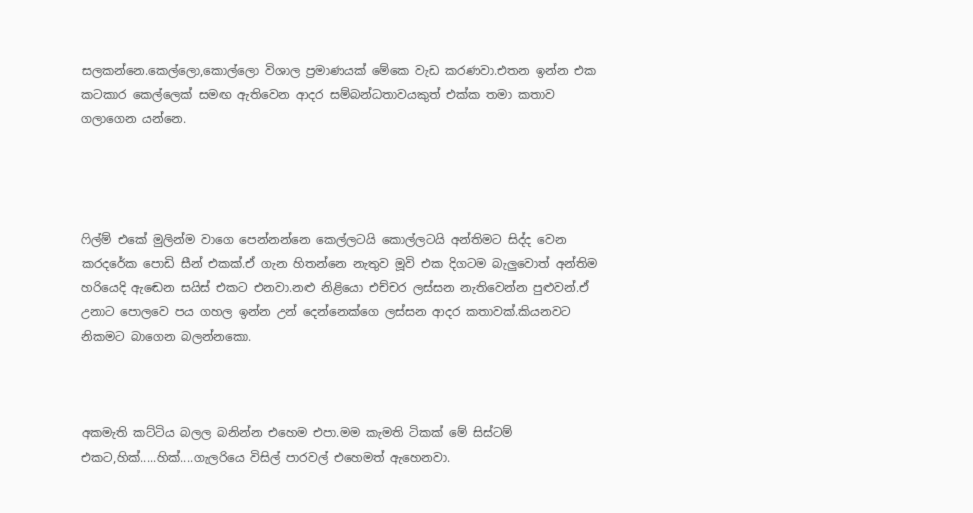සලකන්නෙ.කෙල්ලො,කොල්ලො විශාල ප්‍රමාණයක් මේකෙ වැඩ කරණවා.එතන ඉන්න එක කටකාර කෙල්ලෙක් සමඟ ඇතිවෙන ආදර සම්බන්ධතාවයකුත් එක්ක තමා කතාව ගලාගෙන යන්නෙ.




ෆිල්ම් එකේ මුලින්ම වාගෙ පෙන්නන්නෙ කෙල්ලටයි කොල්ලටයි අන්තිමට සිද්ද වෙන කරදරේක පොඩි සීන් එකක්.ඒ ගැන හිතන්නෙ නැතුව මූවි එක දිගටම බැලුවොත් අන්තිම හරියෙදි ඇඬෙන සයිස් එකට එනවා.නළු නිළියො එච්චර ලස්සන නැතිවෙන්න පුළුවන්.ඒ උනාට පොලවෙ පය ගහල ඉන්න උන් දෙන්නෙක්ගෙ ලස්සන ආදර කතාවක්.කියනවට නිකමට බාගෙන බලන්නකො.



අකමැති කට්ටිය බලල බනින්න එහෙම එපා.මම කැමති ටිකක් මේ සිස්ටම් එකට,හික්.....හික්....ගැලරියෙ විසිල් පාරවල් එහෙමත් ඇහෙනවා.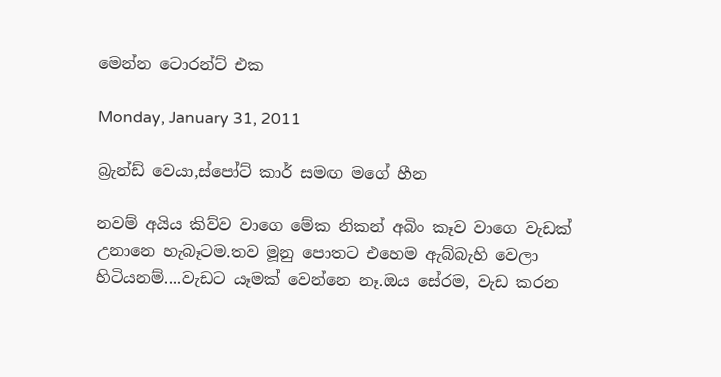මෙන්න ටොරන්ට් එක

Monday, January 31, 2011

බ්‍රැන්ඩ් වෙයා,ස්පෝට් කාර් සමඟ මගේ හීන

නවම් අයිය කිව්ව වාගෙ මේක නිකන් අබිං කෑව වාගෙ වැඩක් උනානෙ හැබෑටම.තව මූනු පොතට එහෙම ඇබ්බැහි වෙලා හිටියනම්....වැඩට යෑමක් වෙන්නෙ නෑ.ඔය සේරම, වැඩ කරන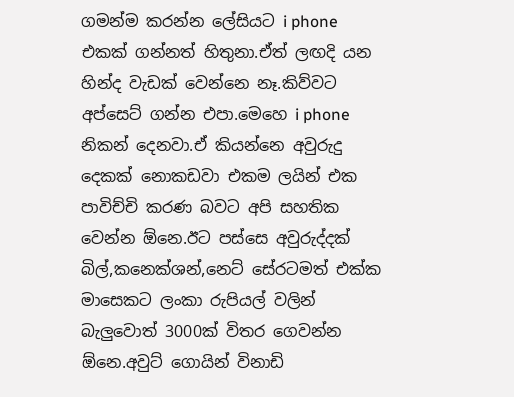ගමන්ම කරන්න ලේසියට i phone එකක් ගන්නත් හිතුනා.ඒත් ලඟදි යන හින්ද වැඩක් වෙන්නෙ නෑ.කිව්වට අප්සෙට් ගන්න එපා.මෙහෙ i phone නිකන් දෙනවා.ඒ කියන්නෙ අවුරුදු දෙකක් නොකඩවා එකම ලයින් එක පාවිච්චි කරණ බවට අපි සහතික වෙන්න ඕනෙ.ඊට පස්සෙ අවුරුද්දක් බිල්,කනෙක්ශන්,නෙට් සේරටමත් එක්ක මාසෙකට ලංකා රුපියල් වලින් බැලුවොත් 3000ක් විතර ගෙවන්න ඕනෙ.අවුට් ගොයින් විනාඩි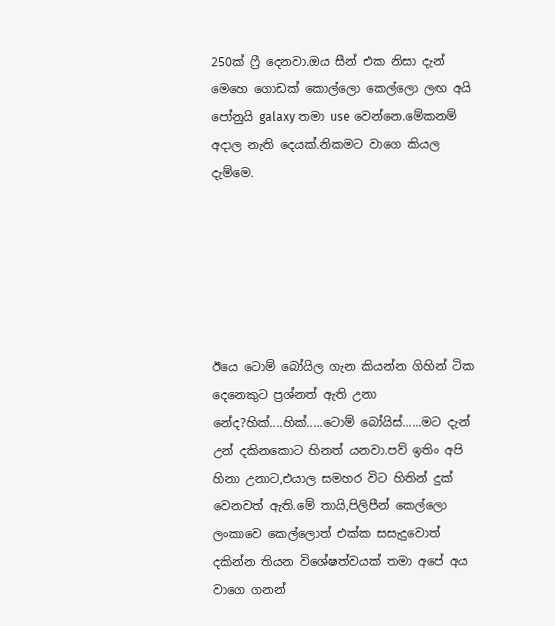250ක් ‍ෆ්‍රී දෙනවා.ඔය සීන් එක නිසා දැන් මෙහෙ ගොඩක් කොල්ලො කෙල්ලො ලඟ අයි පෝනුයි galaxy තමා use වෙන්නෙ.මේකනම් අදාල නැති දෙයක්.නිකමට වාගෙ කියල දැම්මෙ.






ඊයෙ ටොම් බෝයිල ගැන කියන්න ගිහින් ටික දෙනෙකුට ප්‍රශ්නත් ඇති උනා නේද?හික්....හික්.....ටොම් බෝයිස්......මට දැන් උන් දකිනකොට හිනත් යනවා.පව් ඉතිං අපි හිනා උනාට,එයාල සමහර විට හිතින් දුක් වෙනවත් ඇති.මේ තායි,පිලිපීන් කෙල්ලො ලංකාවෙ කෙල්ලොත් එක්ක සසැදුවොත් දකින්න තියන විශේෂත්වයක් තමා අපේ අය වාගෙ ගනන්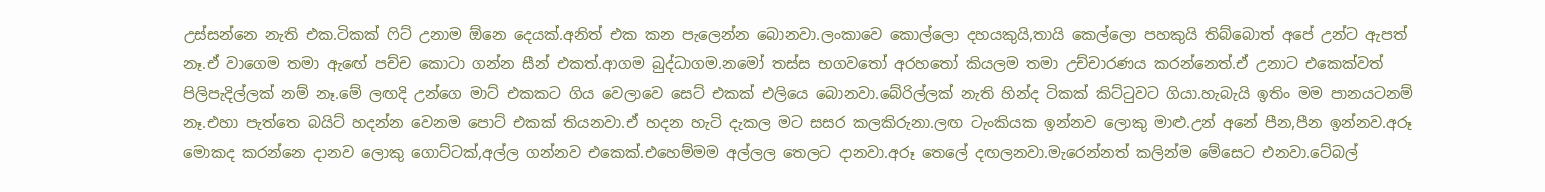උස්සන්නෙ නැති එක.ටිකක් ‍ෆිට් උනාම ඕනෙ දෙයක්.අනිත් එක කන පැලෙන්න බොනවා.ලංකාවෙ කොල්ලො දහයකුයි,තායි කෙල්ලො පහකුයි තිබ්බොත් අපේ උන්ට ඇපත් නෑ.ඒ වාගෙම තමා ඇඟේ පච්ච කොටා ගන්න සීන් එකත්.ආගම බුද්ධාගම.නමෝ තස්ස භගව‍තෝ අරහ‍තෝ කියලම තමා උච්චාරණය කරන්නෙත්.ඒ උනාට එකෙක්වත් පිලිපැදිල්ලක් නම් නෑ.මේ ලඟදි උන්ගෙ මාට් එකකට ගිය වෙලාවෙ සෙට් එකක් එලියෙ බොනවා.බේරිල්ලක් නැති හින්ද ටිකක් කිට්‍ටුවට ගියා.හැබැයි ඉතිං මම පානයටනම් නෑ.එහා පැත්තෙ බයිට් හදන්න වෙනම පොට් එකක් තියනවා.ඒ හදන හැටි දැකල මට සසර කලකිරුනා.ලඟ ටැංකියක ඉන්නව ලොකු මාළු.උන් අනේ පීන,පීන ඉන්නව.අරූ මොකද කරන්නෙ දානව ලොකු ගොට්ටක්,අල්ල ගන්නව එකෙක්.එහෙම්මම අල්ලල තෙලට දානවා.අරූ තෙලේ දඟලනවා.මැරෙන්නත් කලින්ම මේසෙට එනවා.ටේබල්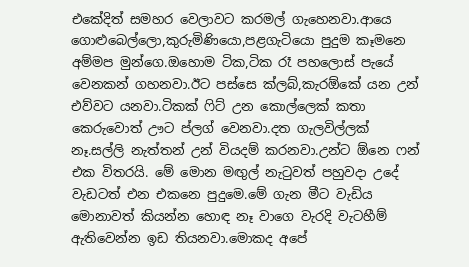එකේදිත් සමහර වෙලාවට කරමල් ගැහෙනවා.ආයෙ ගොළුබෙල්ලො,කුරුමිණියො,පළගැටියො පුදුම කෑමනෙ අම්මප මුන්ගෙ.ඔහොම ටික,ටික රෑ පහලොස් පැයේ වෙනකන් ගහනවා.ඊට පස්සෙ ක්ලබ්,කැරඕකේ යන උන් එව්වට යනවා.ටිකක් ‍ෆිට් උන කොල්ලෙක් කතා කෙරුවොත් ඌට ප්ලග් වෙනවා.දත ගැලවිල්ලක් නෑ.සල්ලි නැත්තන් උන් වියදම් කරනවා.උන්ට ඕනෙ ෆන් එක විතරයි. මේ මොන මඟුල් නැ‍ටුවත් පහුවදා උදේ වැඩටත් එන එකනෙ පුදුමෙ.මේ ගැන මීට වැඩිය මොනාවත් කියන්න හොඳ නෑ වාගෙ වැරදි වැටහීම් ඇතිවෙන්න ඉඩ තියනවා.මොකද අපේ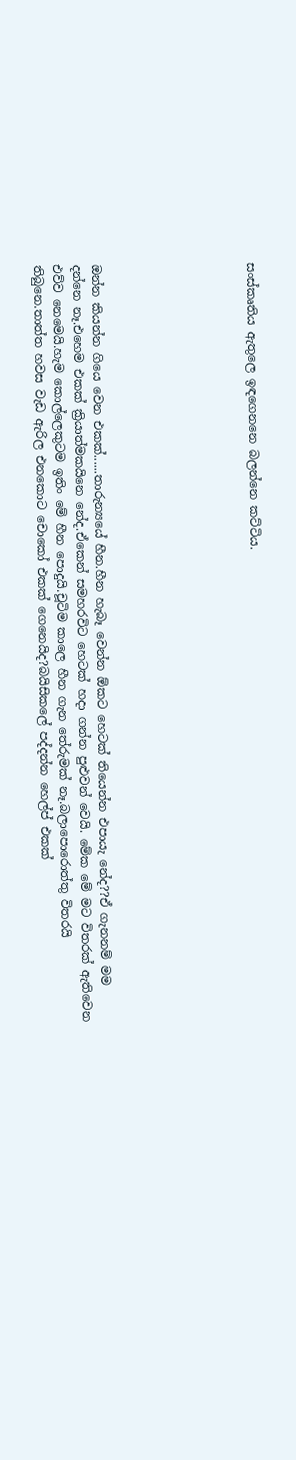සංස්කෘතිය ඇතුලෙ ඉඳගෙනනෙ බලන්නෙ කට්ටිය.







ඔන්න කියන්න ගියෙ වෙන එකක්......තාරුන්‍යයේ හීන.හීන හැබෑ වෙන්න ඕකට හෙටක් තියෙන්න එපායැ නේද??ඒ ගැනනම් මම දන්නෙ නෑ.එහෙම එකක් ක්‍රියාත්මකයිනෙ නේද.ඒකෙන් සමහරවිට හෙටක් හදා ගන්න පුළුවන් වෙයි. මේක මේ මට විතරක් ඇතිවෙන එව්ව නෙමෙයි.හැම කොල්ලෙකුටම ඉතිං මේ හීන පොදුයි.චූටිම කාලෙ හීන ගැන තේරුමක් නෑ.බලාපොරොත්තු විතරයි තිබුනෙ.තාත්ත හවස වැඩ ඇරිල එනකොට චොකෝ එකක් ගෙනෙයිද?බයිසිකලේ පද්දන්න හෙල්ප් එකක්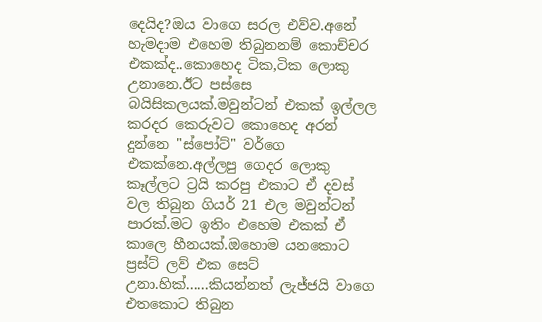දෙයිද?ඔය වාගෙ සරල එව්ව.අනේ හැමදාම එහෙම තිබුනනම් කොච්චර එකක්ද..කොහෙද ටික,ටික ලොකු උනානෙ.ඊට පස්සෙ බයිසිකලයක්.මවුන්ටන් එකක් ඉල්ලල කරදර කෙරුවට කොහෙද අරන් දුන්නෙ "ස්පෝට්" වර්ගෙ එකක්නෙ.අල්ලපු ගෙදර ලොකු කෑල්ලට ට්‍රයි කරපු එකාට ඒ දවස් වල තිබුන ගියර් 21 එල මවුන්ටන් පාරක්.මට ඉතිං එහෙම එකක් ඒ කාලෙ හීනයක්.ඔහොම යනකොට ප්‍රස්ට් ලව් එක සෙට් උනා.හික්......කියන්නත් ලැජ්ජයි වාගෙ එතකොට තිබුන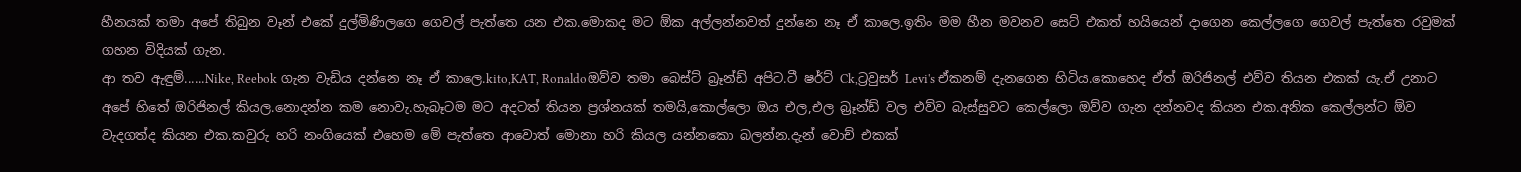හීනයක් තමා අපේ තිබුන වෑන් එකේ දුල්මිණිලගෙ ගෙවල් පැත්තෙ යන එක.මොකද මට ඕක අල්ලන්නවත් දුන්නෙ නෑ ඒ කාලෙ.ඉතිං මම හීන මවනව සෙට් එකත් හයියෙන් දාගෙන කෙල්ලගෙ ගෙවල් පැත්තෙ රවුමක් ගහන විදියක් ගැන.
ආ තව ඇඳුම්......Nike, Reebok ගැන වැඩිය දන්නෙ නෑ ඒ කාලෙ.kito,KAT, Ronaldoඔව්ව තමා බෙස්ට් බ්‍රෑන්ඩ් අපිට.ටී ෂර්ට් Ck,ට්‍රවුසර් Levi's ඒකනම් දැනගෙන හිටිය.කොහෙද ඒත් ඔරිජිනල් එව්ව තියන එකක් යැ.ඒ උනාට අපේ හිතේ ඔරිජිනල් කියල.නොදන්න කම නොවැ.හැබෑටම මට අදටත් තියන ප්‍රශ්නයක් තමයි,කොල්ලො ඔය එල,එල බ්‍රෑන්ඩ් වල එව්ව බැස්සුවට කෙල්ලො ඔව්ව ගැන දන්නවද කියන එක.අනික කෙල්ලන්ට ඕව වැදගත්ද කියන එක.කවුරු හරි නංගියෙක් එහෙම මේ පැත්තෙ ආවොත් මොනා හරි කියල යන්නකො බලන්න.දැන් වොච් එකක්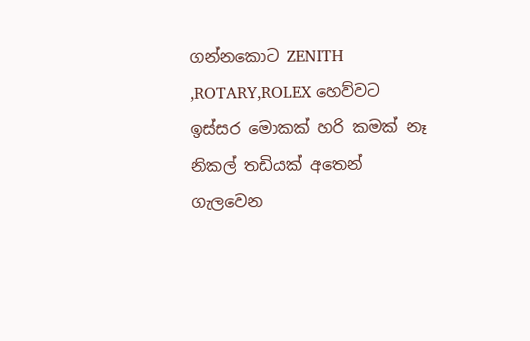ගන්නකොට ZENITH ,ROTARY,ROLEX හෙව්වට ඉස්සර මොකක් හරි කමක් නෑ නිකල් තඩියක් අතෙන් ගැලවෙන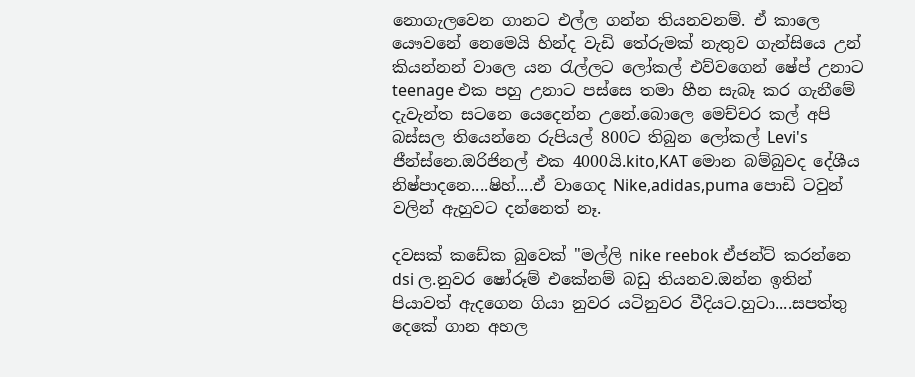නොගැලවෙන ගානට එල්ල ගන්න තියනවනම්. ඒ කාලෙ යෞවනේ නෙමෙයි හින්ද වැඩි තේරුමක් නැතුව ගැන්සියෙ උන් කියන්නන් වාලෙ යන ‍රැල්ලට ලෝකල් එව්වගෙන් ෂේප් උනාට teenage එක පහු උනාට පස්සෙ තමා හීන සැබෑ කර ගැනීමේ දැවැන්ත සටනෙ යෙදෙන්න උනේ.බොලෙ මෙච්චර කල් අපි බස්සල තියෙන්නෙ රුපියල් 800ට තිබුන ලෝකල් Levi's ජීන්ස්නෙ.ඔරිජිනල් එක 4000යි.kito,KAT මොන බම්බුවද දේශීය නිෂ්පාදනෙ....ෂිහ්....ඒ වාගෙද Nike,adidas,puma පොඩි ටවුන් වලින් ඇහුවට දන්නෙත් නෑ.

දවසක් කඩේක බුවෙක් "මල්ලි nike reebok ඒජන්ට් කරන්නෙ dsi ල.නුවර ෂෝරූම් එකේනම් බඩු තියනව.ඔන්න ඉතින් පියාවත් ඇදගෙන ගියා නුවර යටිනුවර වීදියට.හුටා....සපත්තු දෙකේ ගාන අහල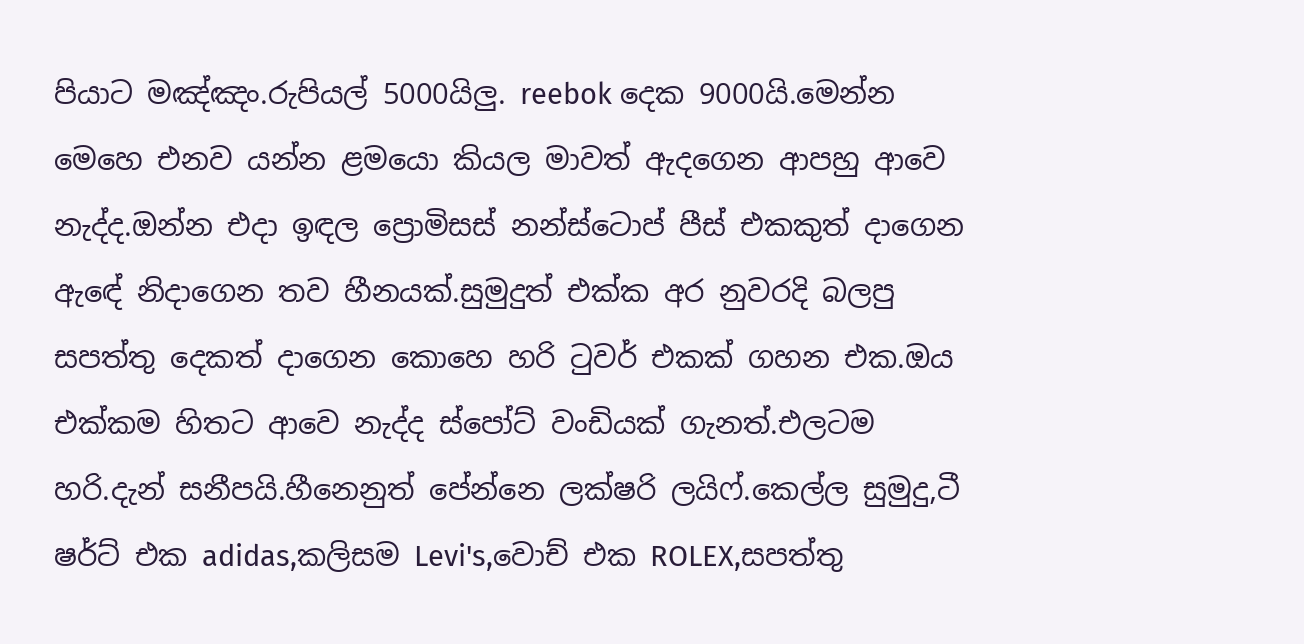පියාට මඤ්ඤං.රුපියල් 5000යිලු. reebok දෙක 9000යි.මෙන්න මෙහෙ එනව යන්න ළමයො කියල මාවත් ඇදගෙන ආපහු ආවෙ නැද්ද.ඔන්න එදා ඉඳල ප්‍රොමිසස් නන්ස්ටොප් පීස් එකකුත් දාගෙන ඇඳේ නිදාගෙන තව හීනයක්.සුමුදුත් එක්ක අර නුවරදි බලපු සපත්තු දෙකත් දාගෙන කොහෙ හරි ‍ටුවර් එකක් ගහන එක.ඔය එක්කම හිතට ආවෙ නැද්ද ස්පෝට් වංඩියක් ගැනත්.එලටම හරි.දැන් සනීපයි.හීනෙනුත් පේන්නෙ ලක්ෂරි ලයිෆ්.කෙල්ල සුමුදු,ටී ෂර්ට් එක adidas,කලිසම Levi's,වොච් එක ROLEX,සපත්තු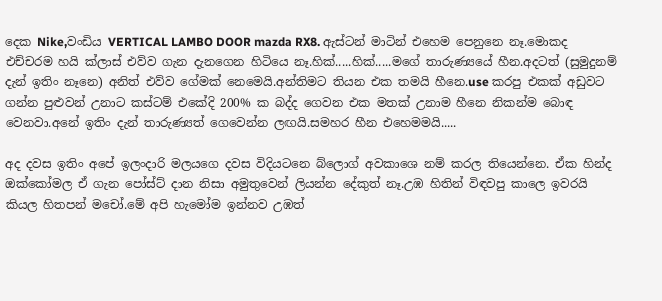දෙක Nike,වංඩිය VERTICAL LAMBO DOOR mazda RX8. ඇස්ටන් මාටින් එහෙම පෙනුනෙ නෑ.මොකද එච්චරම හයි ක්ලාස් එව්ව ගැන දැනගෙන හිටියෙ නෑ.හික්.....හික්.....මගේ තාරුණ්‍යයේ හීන.අදටත් (සුමුදුනම් දැන් ඉතිං නෑනෙ) අනිත් එව්ව ගේමක් නෙමෙයි.අන්තිමට තියන එක තමයි හීනෙ.use කරපු එකක් අඩුවට ගන්න පුළුවන් උනාට කස්ටම් එකේදි 200% ක බද්ද ගෙවන එක මතක් උනාම හීනෙ නිකන්ම බොඳ වෙනවා.අනේ ඉතිං දැන් තාරුණ්‍යත් ගෙවෙන්න ලඟයි.සමහර හීන එහෙමමයි.....

අද දවස ඉතිං අපේ ඉලංදාරි මලයගෙ දවස විදියටනෙ බ්ලොග් අවකාශෙ නම් කරල තියෙන්නෙ. ඒක හින්ද ඔක්කෝමල ඒ ගැන පෝස්ට් දාන නිසා අමුතුවෙන් ලියන්න දේකුත් නෑ.උඹ හිතින් විඳවපු කාලෙ ඉවරයි කියල හිතපන් මචෝ.මේ අපි හැමෝම ඉන්නව උඹත්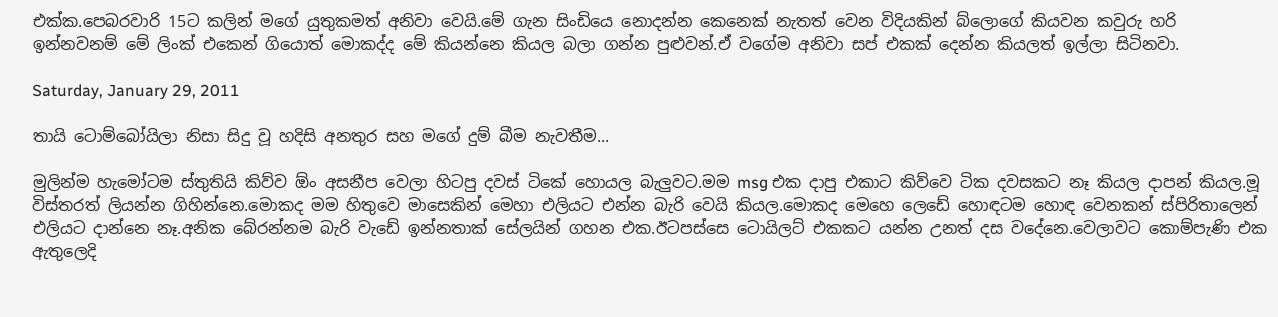එක්ක.පෙබරවාරි 15ට කලින් මගේ යුතුකමත් අනිවා වෙයි.මේ ගැන සිංඩියෙ නොදන්න කෙනෙක් නැතත් වෙන විදියකින් බ්ලොගේ කියවන කවුරු හරි ඉන්නවනම් මේ ලිංක් එකෙන් ගියොත් මොකද්ද මේ කියන්නෙ කියල බලා ගන්න පුළුවන්.ඒ වගේම අනිවා සප් එකක් දෙන්න කියලත් ඉල්ලා සිටිනවා.

Saturday, January 29, 2011

තායි ටොම්බෝයිලා නිසා සිදු වූ හදිසි අනතුර සහ මගේ දුම් බීම නැවතීම...

මුලින්ම හැමෝටම ස්තුතියි කිව්ව ඕං අසනීප වෙලා හිටපු දවස් ටිකේ හොයල බැලුවට.මම msg එක දාපු එකාට කිව්වෙ ටික දවසකට නෑ කියල දාපන් කියල.මූ විස්තරත් ලියන්න ගිහින්නෙ.මොකද මම හිතුවෙ මාසෙකින් මෙහා එලියට එන්න බැරි වෙයි කියල.මොකද මෙහෙ ලෙඩේ හොඳටම හොඳ වෙනකන් ස්පිරිතාලෙන් එලියට දාන්නෙ නෑ.අනික බේරන්නම බැරි වැඩේ ඉන්නතාක් සේලයින් ගහන එක.ඊටපස්සෙ ටොයිලට් එකකට යන්න උනත් දස වදේනෙ.වෙලාවට කොම්පැණි එක ඇතුලෙදි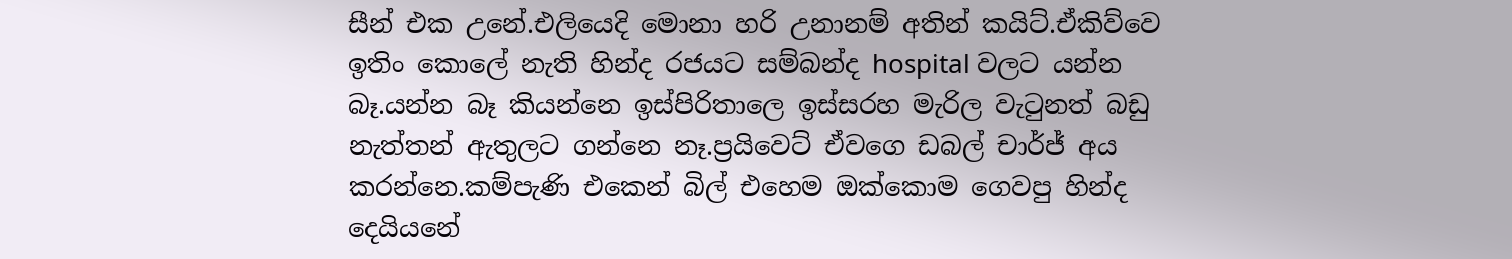සීන් එක උනේ.එලියෙදි මොනා හරි උනානම් අතින් කයිට්.ඒකිව්වෙ ඉතිං කොලේ නැති හින්ද රජයට සම්බන්ද hospital වලට යන්න බෑ.යන්න බෑ කියන්නෙ ඉස්පිරිතාලෙ ඉස්සරහ මැරිල වැ‍ටුනත් බඩු නැත්තන් ඇතුලට ගන්නෙ නෑ.ප්‍රයිවෙට් ඒවගෙ ඩබල් චාර්ජ් අය කරන්නෙ.කම්පැණි එකෙන් බිල් එහෙම ඔක්කොම ගෙවපු හින්ද දෙයියනේ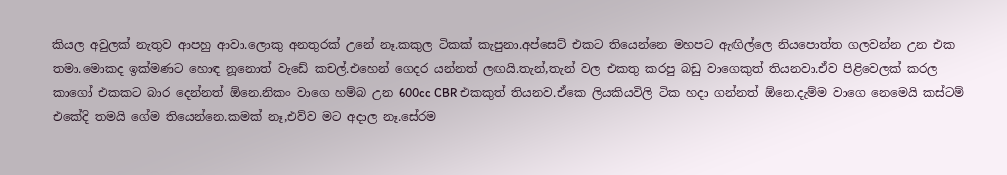කියල අවුලක් නැතුව ආපහු ආවා.ලොකු අනතුරක් උනේ නෑ.කකුල ටිකක් කැපුනා.අප්සෙට් එකට තියෙන්නෙ මහපට ඇඟිල්ලෙ නියපොත්ත ගලවන්න උන එක තමා.මොකද ඉක්මණට හොඳ නූනොත් වැඩේ කචල්.එහෙන් ගෙදර යන්නත් ලඟයි.තැන්,තැන් වල එකතු කරපු බඩු වාගෙකුත් තියනවා.ඒව පිළිවෙලක් කරල කාගෝ එකකට බාර දෙන්නත් ඕනෙ.නිකං වාගෙ හම්බ උන 600cc CBR එකකුත් තියනව.ඒකෙ ලියකියවිලි ටික හදා ගන්නත් ඕනෙ.දැම්ම වාගෙ නෙමෙයි කස්ටම් එකේදි තමයි ගේම තියෙන්නෙ.කමක් නෑ,එව්ව මට අදාල නෑ.සේරම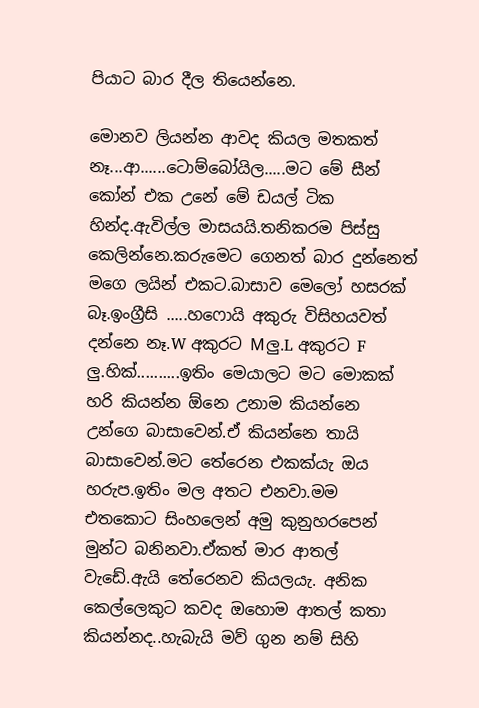පියාට බාර දීල තියෙන්නෙ.

මොනව ලියන්න ආවද කියල මතකත් නෑ...ආ......ටොම්බෝයිල.....මට මේ සීන් කෝන් එක උනේ මේ ඩයල් ටික හින්ද.ඇවිල්ල මාසයයි.තනිකරම පිස්සු කෙලින්නෙ.කරුමෙට ගෙනත් බාර දුන්නෙත් මගෙ ලයින් එකට.බාසාව මෙලෝ හසරක් බෑ.ඉංග්‍රීසි .....හෆොයි අකුරු විසිහයවත් දන්නෙ නෑ.W අකුරට Mලු.L අකුරට F ලු.හික්..........ඉතිං මෙයාලට මට මොකක් හරි කියන්න ඕනෙ උනාම කියන්නෙ උන්ගෙ බාසාවෙන්.ඒ කියන්නෙ තායි බාසාවෙන්.මට තේරෙන එකක්යැ ඔය හරුප.ඉතිං මල අතට එනවා.මම එතකොට සිංහලෙන් අමු කුනුහරපෙන් මුන්ට බනිනවා.ඒකත් මාර ආතල් වැඩේ.ඇයි තේරෙනව කියලයැ. අනික කෙල්ලෙකුට කවද ඔහොම ආතල් කතා කියන්නද..හැබැයි මව් ගුන නම් සිහි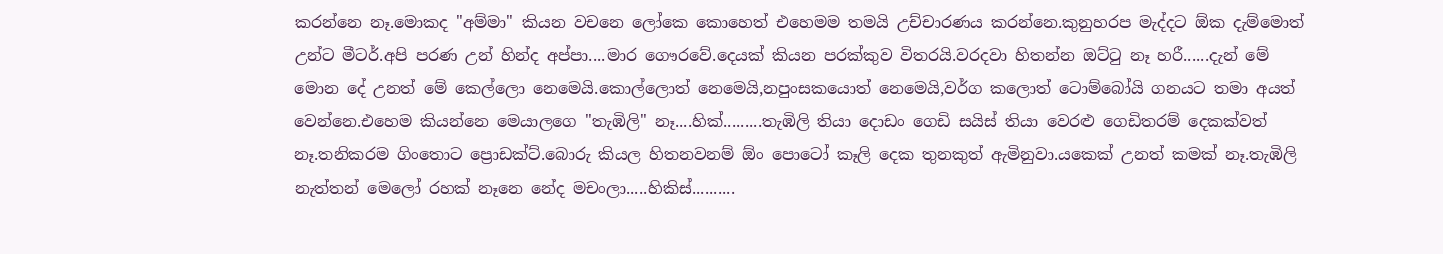කරන්නෙ නෑ.මොකද "අම්මා" කියන වචනෙ ලෝකෙ කොහෙත් එහෙමම තමයි උච්චාරණය කරන්නෙ.කුනුහරප මැද්දට ඕක දැම්මොත් උන්ට මීටර්.අපි පරණ උන් හින්ද අප්පා....මාර ගෞරවේ.දෙයක් කියන පරක්කුව විතරයි.වරදවා හිතන්න ඔට්‍ටු නෑ හරී......දැන් මේ මොන දේ උනත් මේ කෙල්ලො නෙමෙයි.කොල්ලොත් නෙමෙයි,නපුංසකයොත් නෙමෙයි,වර්ග කලොත් ටොම්බෝයි ගනයට තමා අයත් වෙන්නෙ.එහෙම කියන්නෙ මෙයාලගෙ "තැඹිලි" නෑ....හික්.........තැඹිලි තියා දොඩං ගෙඩි සයිස් තියා වෙරළු ගෙඩිතරම් දෙකක්වත් නෑ.තනිකරම ගිංතොට ප්‍රොඩක්ට්.බොරු කියල හිතනවනම් ඕං පොටෝ කෑලි දෙක තුනකුත් ඇමිනුවා.යකෙක් උනත් කමක් නෑ.තැඹිලි නැත්තන් මෙලෝ රහක් නෑනෙ නේද මචංලා.....හිකිස්..........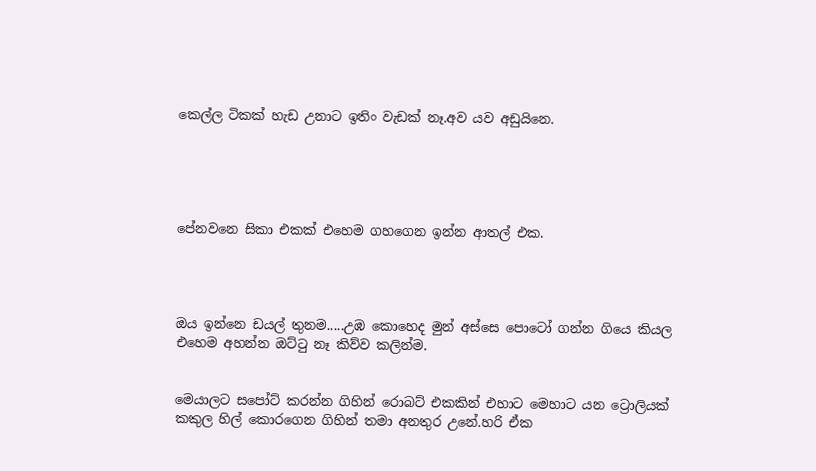කෙල්ල ටිකක් හැඩ උනාට ඉතිං වැඩක් නෑ.අව යව අඩුයිනෙ.





පේනවනෙ සිකා එකක් එහෙම ගහගෙන ඉන්න ආතල් එක.




ඔය ඉන්නෙ ඩයල් තුනම.....උඹ කොහෙද මුන් අස්සෙ පොටෝ ගන්න ගියෙ කියල එහෙම අහන්න ඔට්‍ටු නෑ කිව්ව කලින්ම.


මෙයාලට සපෝට් කරන්න ගිහින් රොබට් එකකින් එහාට මෙහාට යන ට්‍රොලියක් කකුල හිල් කොරගෙන ගිහින් තමා අනතුර උනේ.හරි ඒක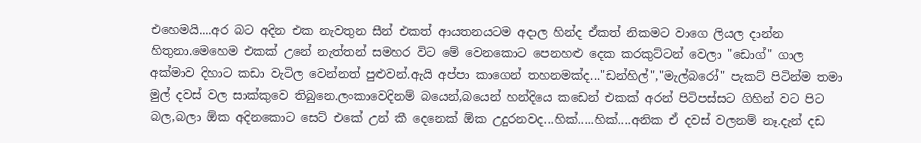එහෙමයි....අර බට අදින එක නැවතුන සීන් එකත් ආයතනයටම අදාල හින්ද ඒකත් නිකමට වාගෙ ලියල දාන්න හිතුනා.මෙහෙම එකක් උනේ නැත්තන් සමහර විට මේ වෙනකොට පෙනහළු දෙක කරකුට්ටන් වෙලා "ඩොග්" ගාල අක්මාව දිහාට කඩා වැටිල වෙන්නත් පුළුවන්.ඇයි අප්පා කාගෙන් තහනමක්ද..."ඩන්හිල්","මැල්බරෝ" පැකට් පිටින්ම තමා මුල් දවස් වල සාක්කුවෙ තිබුනෙ.ලංකාවෙදිනම් බයෙන්,බයෙන් හන්දියෙ කඩෙන් එකක් අරන් පිටිපස්සට ගිහින් වට පිට බල,බලා ඕක අදිනකොට සෙට් එකේ උන් කී දෙනෙක් ඕක උදුරනවද...හික්.....හික්....අනික ඒ දවස් වලනම් නෑ.දැන් දඩ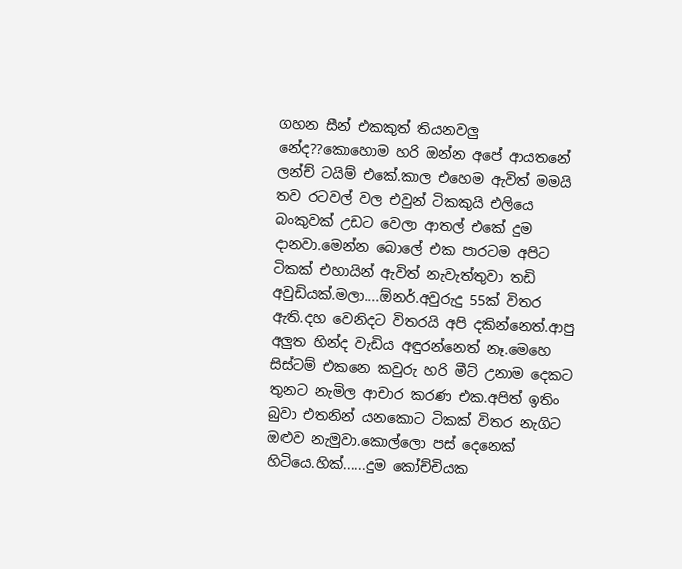ගහන සීන් එකකුත් තියනවලු නේද??කොහොම හරි ඔන්න අපේ ආයතනේ ලන්ච් ටයිම් එකේ.කාල එහෙම ඇවිත් මමයි තව රටවල් වල එවුන් ටිකකුයි එලියෙ බංකුවක් උඩට වෙලා ආතල් එකේ දුම දානවා.මෙන්න බොලේ එක පාරටම අපිට ටිකක් එහායින් ඇවිත් නැවැත්තුවා තඩි අවුඩියක්.මලා....ඕනර්.අවුරුදු 55ක් විතර ඇති.දහ වෙනිදට විතරයි අපි දකින්නෙත්.ආපු අලුත හින්ද වැඩිය අඳුරන්නෙත් නෑ.මෙහෙ සිස්ටම් එකනෙ කවුරු හරි මීට් උනාම දෙකට තුනට නැමිල ආචාර කරණ එක.අපිත් ඉතිං බුවා එතනින් යනකොට ටිකක් විතර නැගිට ඔළුව නැමුවා.කොල්ලො පස් දෙනෙක් හිටියෙ.හික්......දුම කෝච්චියක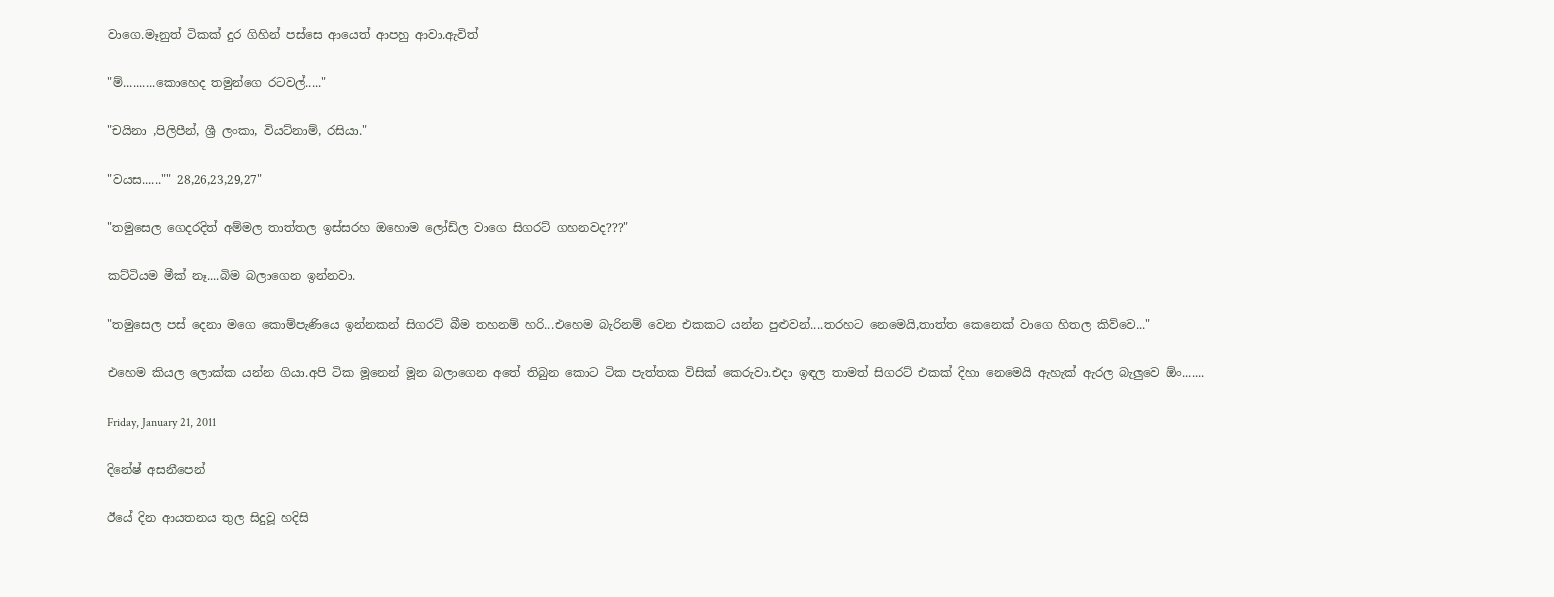වාගෙ.මෑනුත් ටිකක් දුර ගිහින් පස්සෙ ආයෙත් ආපහු ආවා.ඇවිත්

"ම්..........කොහෙද තමුන්ගෙ රටවල්....."

"චයිනා ,පිලිපීන්, ශ්‍රී ලංකා, වියට්නාම්, රසියා."

"වයස......"" 28,26,23,29,27"

"තමුසෙල ගෙදරදිත් අම්මල තාත්තල ඉස්සරහ ඔහොම ලෝඩ්ල වාගෙ සිගරට් ගහනවද???"

කට්ටියම මීක් නෑ....බිම බලාගෙන ඉන්නවා.

"තමුසෙල පස් දෙනා මගෙ කොම්පැණියෙ ඉන්නකන් සිගරට් බීම තහනම් හරි...එහෙම බැරිනම් වෙන එකකට යන්න පුළුවන්....තරහට නෙමෙයි,තාත්ත කෙනෙක් වාගෙ හිතල කිව්වෙ..."

එහෙම කියල ලොක්ක යන්න ගියා.අපි ටික මූනෙන් මූන බලාගෙන අතේ තිබුන කොට ටික පැත්තක විසික් කෙරුවා.එදා ඉඳල තාමත් සිගරට් එකක් දිහා නෙමෙයි ඇහැක් ඇරල බැලුවෙ ඕං.......

Friday, January 21, 2011

දිනේෂ් අසනීපෙන්

ඊයේ දින ආයතනය තුල සිදුවූ හදිසි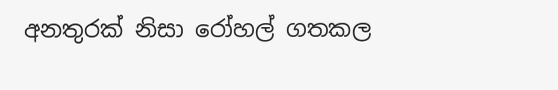අනතුරක් නිසා රෝහල් ගතකල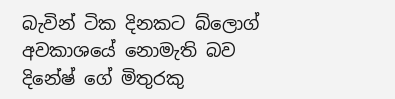බැවින් ටික දිනකට බ්ලොග් අවකාශයේ නොමැති බව දිනේෂ් ගේ මිතුරකු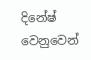දිනේෂ් වෙනුවෙන්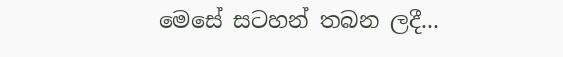මෙසේ සටහන් තබන ලදී...